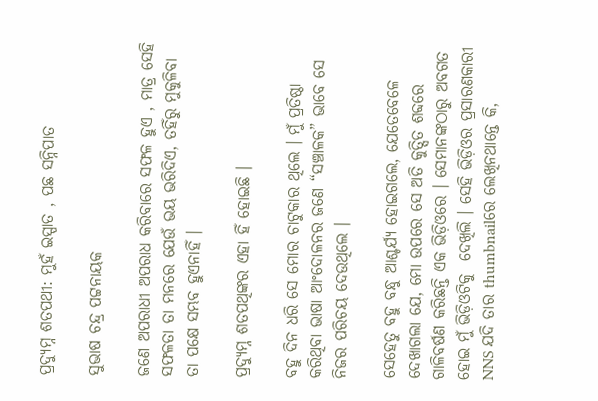ପ୍ରଦ୍ୟୁମ୍ନ ଶତପଥୀ: ମୁହଁ ଇସ୍ପାତ , ପଛ ସନ୍ନିପାତ

ସୁଭାଷ ଚନ୍ଦ୍ର ପଟ୍ଟନାୟକ

ଜଣେ ଅପରାଧୀ ଅପରାଧ କରିବାରେ ସଫଳ ହୁଏ , ମାତ୍ର ସେହି ସଫଳତା ତା ମନରେ ଯେଉଁ ଭୟ ଭରିଦିଏ, ତହିଁରୁ ମୁକୁଳିବା ତା ପକ୍ଷେ ସମ୍ଭବ ହୁଏନାହିଁ ।

ପ୍ରଦ୍ୟୁମ୍ନ ଶତପଥିଙ୍କର ଏହା ହିଁ ହୋଇଛି ।

ବହୁ ଦିନ ଧରି ସେ ମୋର ଚାଟୁକାର ଥିଲେ । ମୁଁ ପ୍ରତିଷ୍ଠା କରିଥିବା ଭାଷା ଆଂଦୋଳନର ଜଣେ “ସଞ୍ଚାଳକ” ଭାବେ ସେ ନିଜର ପରିଚୟ ଦେଉଥିଲେ ।

ସେହେତୁ ବହୁ ବନ୍ଧୁ ଆଶ୍ଚର୍ଯ୍ୟ ହୋଇଗଲେ, ଯେତେବେଳେ ଦେଖାଗଲା ଯେ, ମୋ ଉପରେ ସେ ଅତି କୁତ୍ସିତ ଶବ୍ଦରେ ଗାଳିବର୍ଷଣ କରିଛନ୍ତି ଏକ ଭିଡ଼ିଓରେ । ସେମାନଙ୍କଠାରୁ ଅବଗତ ହୋଇ ମୁଁ ଭିଡ଼ିଓଟିକୁ  ଦେଖିଲି । ସେହି ଭିଡ଼ିଓର ପ୍ରସାରଣକାରୀ NNS ଯଦି ତାର thumbnailରେ ଲେଖିନଥାନ୍ତେ କି,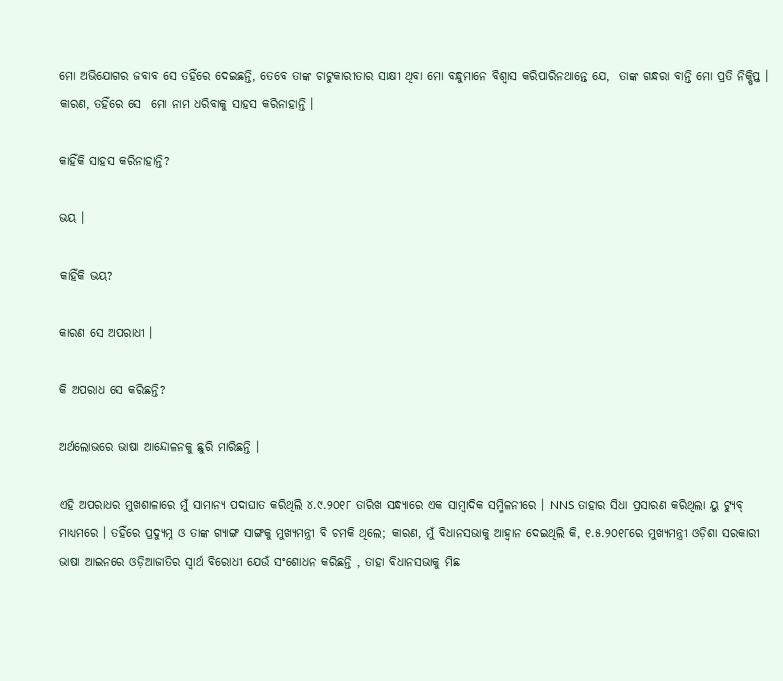ମୋ ଅଭିଯୋଗର ଜବାବ ସେ ତହିଁରେ ଦେଇଛନ୍ତି, ତେବେ ତାଙ୍କ ଚାଟୁକାରୀତାର ସାକ୍ଷୀ ଥିବା ମୋ ବନ୍ଧୁମାନେ ବିଶ୍ଵାସ କରିପାରିନଥାନ୍ତେ ଯେ,  ତାଙ୍କ ଗନ୍ଧରା ବାନ୍ତି ମୋ ପ୍ରତି ନିକ୍ଷିପ୍ତ । କାରଣ, ତହିଁରେ ସେ  ମୋ ନାମ ଧରିବାକୁ ସାହସ କରିନାହାନ୍ତି ।

କାହିଁକି ସାହସ କରିନାହାନ୍ତି?

ଭୟ ।

କାହିଁକି ଭୟ?

କାରଣ ସେ ଅପରାଧୀ ।

କି ଅପରାଧ ସେ କରିଛନ୍ତି?

ଅର୍ଥଲୋଭରେ ଭାଷା ଆନ୍ଦୋଳନକୁ ଛୁରି ମାରିଛନ୍ତି ।

ଏହି ଅପରାଧର ମୁଖଶାଳାରେ ମୁଁ ସାମାନ୍ୟ ପଦାଘାତ କରିଥିଲି ୪.୯.୨୦୧୮ ତାରିଖ ସନ୍ଧ୍ୟାରେ ଏକ ସାମ୍ବାଦିକ ସମ୍ମିଳନୀରେ । NNS ତାହାର ସିଧା ପ୍ରସାରଣ କରିଥିଲା ୟୁ ଟ୍ୟୁବ୍ ମାଧ୍ୟମରେ । ତହିଁରେ ପ୍ରଦ୍ୟୁମ୍ନ ଓ ତାଙ୍କ ଗ୍ୟାଙ୍ଗ ସାଙ୍ଗକୁ ମୁଖ୍ୟମନ୍ତ୍ରୀ ବି ଚମକି ଥିଲେ; କାରଣ, ମୁଁ ବିଧାନସଭାକୁ ଆହ୍ଵାନ ଦେଇଥିଲି କି, ୧.୫.୨୦୧୮ରେ ମୁଖ୍ୟମନ୍ତ୍ରୀ ଓଡ଼ିଶା ସରକାରୀ ଭାଷା ଆଇନରେ ଓଡ଼ିଆଜାତିର ସ୍ଵାର୍ଥ ବିରୋଧୀ ଯେଉଁ ସଂଶୋଧନ କରିଛନ୍ତି , ତାହା ବିଧାନସଭାକୁ ମିଛ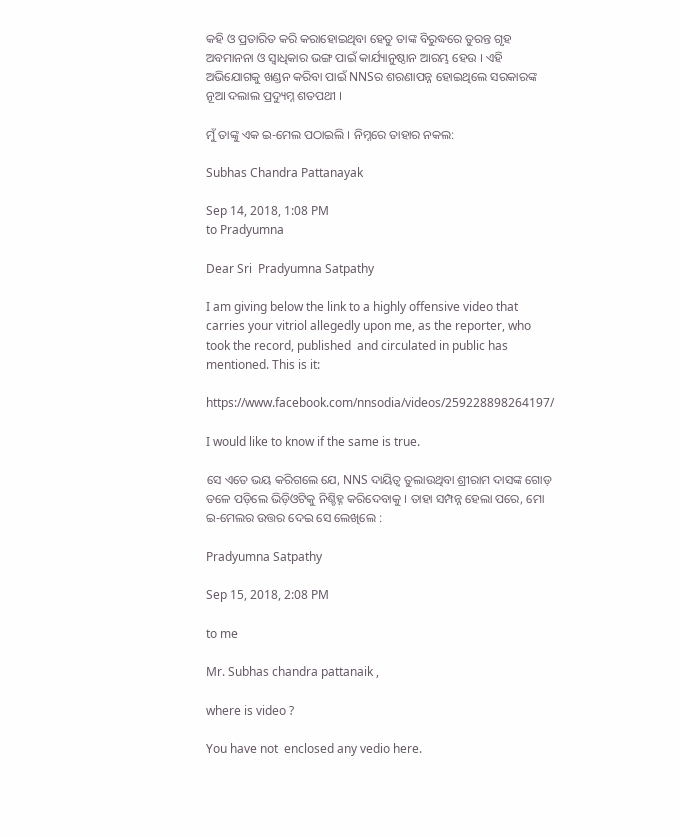କହି ଓ ପ୍ରତାରିତ କରି କରାହୋଇଥିବା ହେତୁ ତାଙ୍କ ବିରୁଦ୍ଧରେ ତୁରନ୍ତ ଗୃହ ଅବମାନନା ଓ ସ୍ଵାଧିକାର ଭଙ୍ଗ ପାଇଁ କାର୍ଯ୍ୟାନୁଷ୍ଠାନ ଆରମ୍ଭ ହେଉ । ଏହି ଅଭିଯୋଗକୁ ଖଣ୍ଡନ କରିବା ପାଇଁ NNSର ଶରଣାପନ୍ନ ହୋଇଥିଲେ ସରକାରଙ୍କ ନୂଆ ଦଲାଲ ପ୍ରଦ୍ୟୁମ୍ନ ଶତପଥୀ ।

ମୁଁ ତାଙ୍କୁ ଏକ ଇ-ମେଲ ପଠାଇଲି । ନିମ୍ନରେ ତାହାର ନକଲ:

Subhas Chandra Pattanayak

Sep 14, 2018, 1:08 PM
to Pradyumna

Dear Sri  Pradyumna Satpathy

I am giving below the link to a highly offensive video that  carries your vitriol allegedly upon me, as the reporter, who took the record, published  and circulated in public has mentioned. This is it:

https://www.facebook.com/nnsodia/videos/259228898264197/

I would like to know if the same is true.

ସେ ଏତେ ଭୟ କରିଗଲେ ଯେ, NNS ଦାୟିତ୍ଵ ତୁଲାଉଥିବା ଶ୍ରୀରାମ ଦାସଙ୍କ ଗୋଡ଼ ତଳେ ପଡ଼ିଲେ ଭିଡ଼ିଓଟିକୁ ନିଶ୍ଚିହ୍ନ କରିଦେବାକୁ । ତାହା ସମ୍ପନ୍ନ ହେଲା ପରେ, ମୋ ଇ-ମେଲର ଉତ୍ତର ଦେଇ ସେ ଲେଖିଲେ :

Pradyumna Satpathy

Sep 15, 2018, 2:08 PM

to me

Mr. Subhas chandra pattanaik ,

where is video ?

You have not  enclosed any vedio here.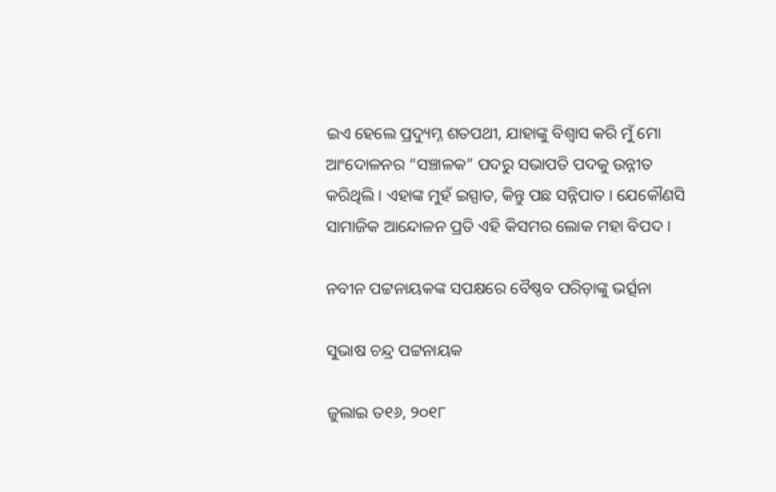ଇଏ ହେଲେ ପ୍ରଦ୍ୟୁମ୍ନ ଶତପଥୀ, ଯାହାଙ୍କୁ ବିଶ୍ଵାସ କରି ମୁଁ ମୋ ଆଂଦୋଳନର “ସଞ୍ଚାଳକ” ପଦରୁ ସଭାପତି ପଦକୁ ଉନ୍ନୀତ କରିଥିଲି । ଏହାଙ୍କ ମୁହଁ ଇସ୍ପାତ, କିନ୍ତୁ ପଛ ସନ୍ନିପାତ । ଯେକୌଣସି ସାମାଜିକ ଆନ୍ଦୋଳନ ପ୍ରତି ଏହି କିସମର ଲୋକ ମହା ବିପଦ ।

ନବୀନ ପଟ୍ଟନାୟକଙ୍କ ସପକ୍ଷରେ ବୈଷ୍ଣବ ପରିଡ଼ାଙ୍କୁ ଭର୍ତ୍ସନା

ସୁଭାଷ ଚନ୍ଦ୍ର ପଟ୍ଟନାୟକ

ଜୁଲାଇ ତ୧୬, ୨୦୧୮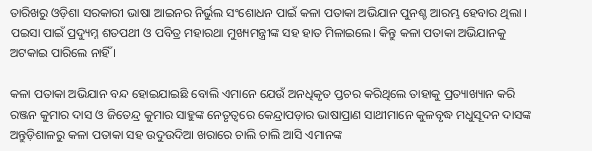ତାରିଖରୁ ଓଡ଼ିଶା ସରକାରୀ ଭାଷା ଆଇନର ନିର୍ଭୁଲ ସଂଶୋଧନ ପାଇଁ କଳା ପତାକା ଅଭିଯାନ ପୁନଶ୍ଚ ଆରମ୍ଭ ହେବାର ଥିଲା । ପଇସା ପାଇଁ ପ୍ରଦ୍ୟୁମ୍ନ ଶତପଥୀ ଓ ପବିତ୍ର ମହାରଥା ମୁଖ୍ୟମନ୍ତ୍ରୀଙ୍କ ସହ ହାତ ମିଳାଇଲେ। କିନ୍ତୁ କଳା ପତାକା ଅଭିଯାନକୁ ଅଟକାଇ ପାରିଲେ ନାହିଁ ।

କଳା ପତାକା ଅଭିଯାନ ବନ୍ଦ ହୋଇଯାଇଛି ବୋଲି ଏମାନେ ଯେଉଁ ଅନଧିକୃତ ପ୍ତଚର କରିଥିଲେ ତାହାକୁ ପ୍ରତ୍ୟାଖ୍ୟାନ କରି ରଞ୍ଜନ କୁମାର ଦାସ ଓ ଜିତେନ୍ଦ୍ର କୁମାର ସାହୁଙ୍କ ନେତୃତ୍ବରେ କେନ୍ଦ୍ରାପଡ଼ାର ଭାଷାପ୍ରାଣ ସାଥୀମାନେ କୁଳବୃଦ୍ଧ ମଧୁସୂଦନ ଦାସଙ୍କ ଅନ୍ତୁଡ଼ିଶାଳରୁ କଳା ପତାକା ସହ ଉଦୁଉଦିଆ ଖରାରେ ଚାଲି ଚାଲି ଆସି ଏମାନଙ୍କ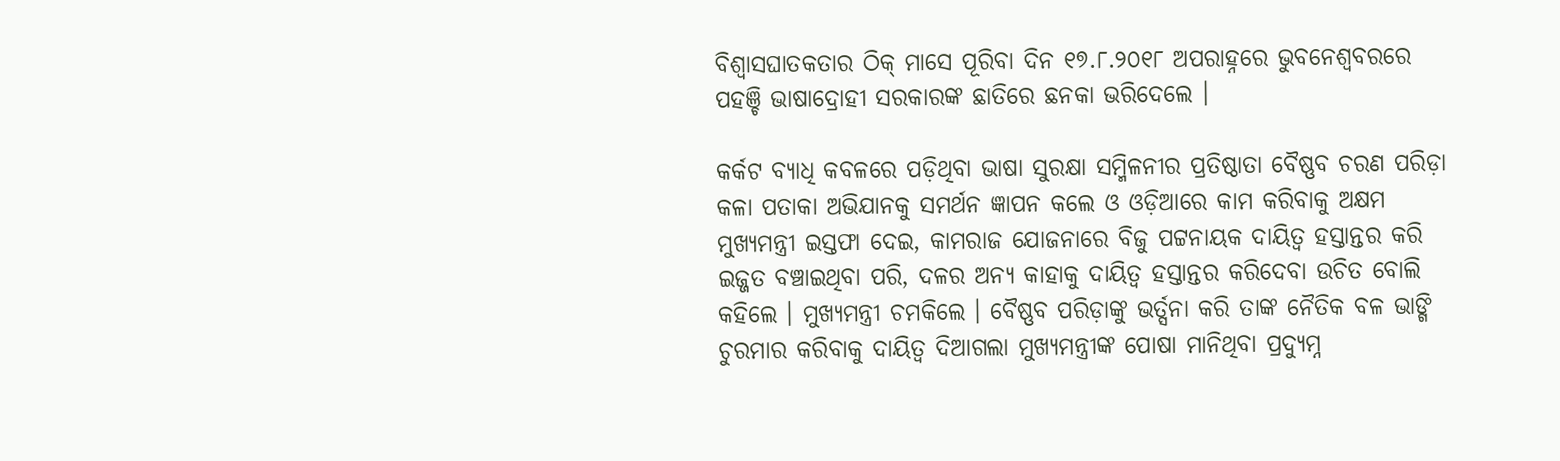ବିଶ୍ଵାସଘାତକତାର ଠିକ୍ ମାସେ ପୂରିବା ଦିନ ୧୭.୮.୨୦୧୮ ଅପରାହ୍ନରେ ଭୁବନେଶ୍ଵବରରେ ପହଞ୍ଚି ଭାଷାଦ୍ରୋହୀ ସରକାରଙ୍କ ଛାତିରେ ଛନକା ଭରିଦେଲେ ।

କର୍କଟ ବ୍ୟାଧି କବଳରେ ପଡ଼ିଥିବା ଭାଷା ସୁରକ୍ଷା ସମ୍ମିଳନୀର ପ୍ରତିଷ୍ଠାତା ବୈଷ୍ଣବ ଚରଣ ପରିଡ଼ା କଳା ପତାକା ଅଭିଯାନକୁ ସମର୍ଥନ ଜ୍ଞାପନ କଲେ ଓ ଓଡ଼ିଆରେ କାମ କରିବାକୁ ଅକ୍ଷମ ମୁଖ୍ୟମନ୍ତ୍ରୀ ଇସ୍ତଫା ଦେଇ, କାମରାଜ ଯୋଜନାରେ ବିଜୁ ପଟ୍ଟନାୟକ ଦାୟିତ୍ଵ ହସ୍ତାନ୍ତର କରି ଇଜ୍ଜତ ବଞ୍ଚାଇଥିବା ପରି, ଦଳର ଅନ୍ୟ କାହାକୁ ଦାୟିତ୍ଵ ହସ୍ତାନ୍ତର କରିଦେବା ଉଚିତ ବୋଲି କହିଲେ । ମୁଖ୍ୟମନ୍ତ୍ରୀ ଚମକିଲେ । ବୈଷ୍ଣବ ପରିଡ଼ାଙ୍କୁ ଭର୍ତ୍ସନା କରି ତାଙ୍କ ନୈତିକ ବଳ ଭାଙ୍ଗି ଚୁରମାର କରିବାକୁ ଦାୟିତ୍ଵ ଦିଆଗଲା ମୁଖ୍ୟମନ୍ତ୍ରୀଙ୍କ ପୋଷା ମାନିଥିବା ପ୍ରଦ୍ୟୁମ୍ନ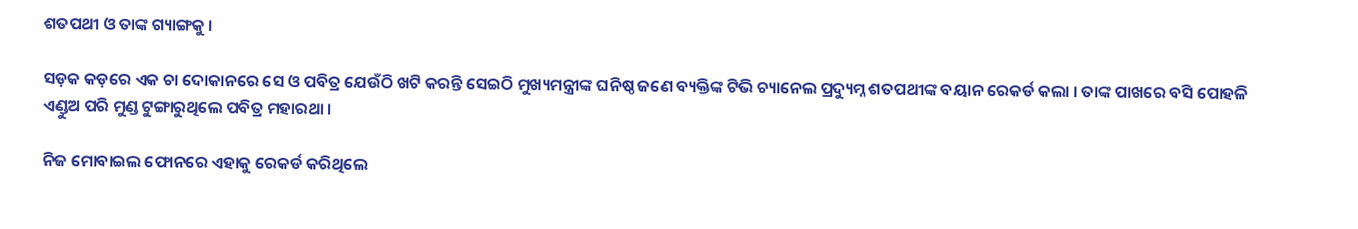ଶତପଥୀ ଓ ତାଙ୍କ ଗ୍ୟାଙ୍ଗକୁ ।

ସଡ଼କ କଡ଼ରେ ଏକ ଚା ଦୋକାନରେ ସେ ଓ ପବିତ୍ର ଯେଉଁଠି ଖଟି କରନ୍ତି ସେଇଠି ମୁଖ୍ୟମନ୍ତ୍ରୀଙ୍କ ଘନିଷ୍ଠ ଜଣେ ବ୍ୟକ୍ତିଙ୍କ ଟିଭି ଚ୍ୟାନେଲ ପ୍ରଦ୍ୟୁମ୍ନ ଶତପଥୀଙ୍କ ବୟାନ ରେକର୍ଡ କଲା । ତାଙ୍କ ପାଖରେ ବସି ପୋହଳି ଏଣ୍ଡୁଅ ପରି ମୁଣ୍ଡ ଟୁଙ୍ଗାରୁଥିଲେ ପବିତ୍ର ମହାରଥା ।

ନିଜ ମୋବାଇଲ ଫୋନରେ ଏହାକୁ ରେକର୍ଡ କରିଥିଲେ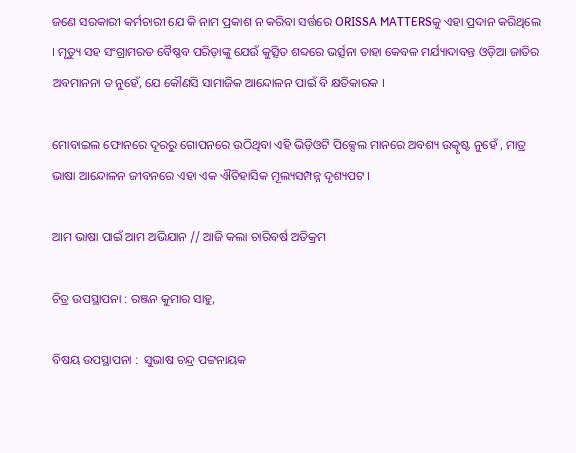ଜଣେ ସରକାରୀ କର୍ମଚାରୀ ଯେ କି ନାମ ପ୍ରକାଶ ନ କରିବା ସର୍ତ୍ତରେ ORISSA MATTERSକୁ ଏହା ପ୍ରଦାନ କରିଥିଲେ । ମୃତ୍ୟୁ ସହ ସଂଗ୍ରାମରତ ବୈଷ୍ଣବ ପରିଡ଼ାଙ୍କୁ ଯେଉଁ କୁତ୍ସିତ ଶବ୍ଦରେ ଭର୍ତ୍ସନା ତାହା କେବଳ ମର୍ଯ୍ୟାଦାବନ୍ତ ଓଡ଼ିଆ ଜାତିର ଅବମାନନା ତ ନୁହେଁ, ଯେ କୌଣସି ସାମାଜିକ ଆନ୍ଦୋଳନ ପାଇଁ ବି କ୍ଷତିକାରକ ।

ମୋବାଇଲ ଫୋନରେ ଦୂରରୁ ଗୋପନରେ ଉଠିଥିବା ଏହି ଭିଡ଼ିଓଟି ପିକ୍ସେଲ ମାନରେ ଅବଶ୍ୟ ଉତ୍କୃଷ୍ଟ ନୁହେଁ , ମାତ୍ର ଭାଷା ଆନ୍ଦୋଳନ ଜୀବନରେ ଏହା ଏକ ଐତିହାସିକ ମୂଲ୍ୟସମ୍ପନ୍ନ ଦୃଶ୍ୟପଟ ।

ଆମ ଭାଷା ପାଇଁ ଆମ ଅଭିଯାନ // ଆଜି କଲା ଚାରିବର୍ଷ ଅତିକ୍ରମ

ଚିତ୍ର ଉପସ୍ଥାପନା : ରଞ୍ଜନ କୁମାର ସାହୁ,

ବିଷୟ ଉପସ୍ଥାପନା :  ସୁଭାଷ ଚନ୍ଦ୍ର ପଟ୍ଟନାୟକ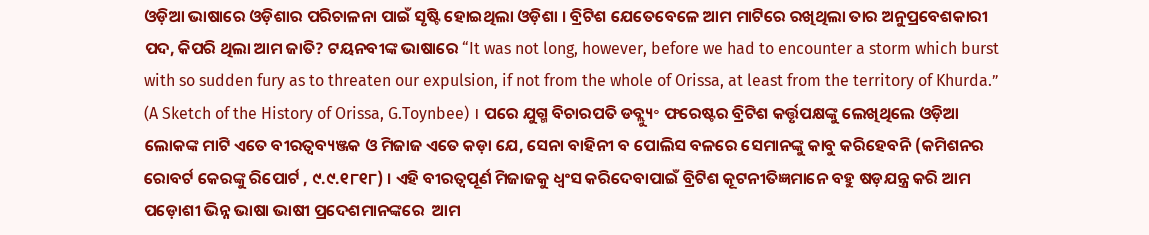ଓଡ଼ିଆ ଭାଷାରେ ଓଡ଼ିଶାର ପରିଚାଳନା ପାଇଁ ସୃଷ୍ଟି ହୋଇଥିଲା ଓଡ଼ିଶା । ବ୍ରିଟିଶ ଯେତେବେଳେ ଆମ ମାଟିରେ ରଖିଥିଲା ତାର ଅନୁପ୍ରବେଶକାରୀ ପଦ, କିପରି ଥିଲା ଆମ ଜାତି? ଟୟନବୀଙ୍କ ଭାଷାରେ “It was not long, however, before we had to encounter a storm which burst with so sudden fury as to threaten our expulsion, if not from the whole of Orissa, at least from the territory of Khurda.” (A Sketch of the History of Orissa, G.Toynbee) । ପରେ ଯୁଗ୍ମ ବିଚାରପତି ଡବ୍ଲ୍ୟୁ॰ ଫରେଷ୍ଟର ବ୍ରିଟିଶ କର୍ତ୍ତୃପକ୍ଷଙ୍କୁ ଲେଖିଥିଲେ ଓଡ଼ିଆ ଲୋକଙ୍କ ମାଟି ଏତେ ବୀରତ୍ବବ୍ୟଞ୍ଜକ ଓ ମିଜାଜ ଏତେ କଡ଼ା ଯେ, ସେନା ବାହିନୀ ବ ପୋଲିସ ବଳରେ ସେମାନଙ୍କୁ କାବୁ କରିହେବନି (କମିଶନର ରୋବର୍ଟ କେରଙ୍କୁ ରିପୋର୍ଟ , ୯.୯.୧୮୧୮) । ଏହି ବୀରତ୍ବପୂର୍ଣ ମିଜାଜକୁ ଧ୍ବଂସ କରିଦେବାପାଇଁ ବ୍ରିଟିଶ କୂଟନୀତିଜ୍ଞମାନେ ବହୁ ଷଡ଼ଯନ୍ତ୍ର କରି ଆମ ପଡ଼ୋଶୀ ଭିନ୍ନ ଭାଷା ଭାଷୀ ପ୍ରଦେଶମାନଙ୍କରେ  ଆମ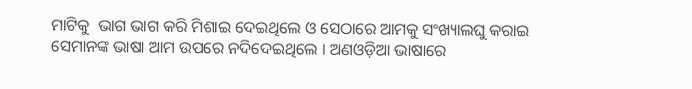ମାଟିକୁ  ଭାଗ ଭାଗ କରି ମିଶାଇ ଦେଇଥିଲେ ଓ ସେଠାରେ ଆମକୁ ସଂଖ୍ୟାଲଘୁ କରାଇ ସେମାନଙ୍କ ଭାଷା ଆମ ଉପରେ ନଦିଦେଇଥିଲେ । ଅଣଓଡ଼ିଆ ଭାଷାରେ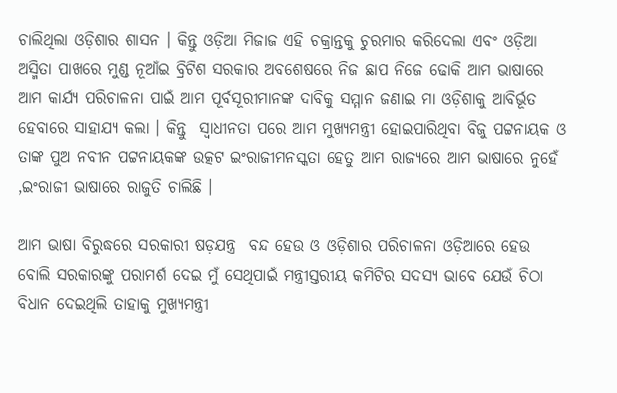ଚାଲିଥିଲା ଓଡ଼ିଶାର ଶାସନ । କିନ୍ତୁ ଓଡ଼ିଆ ମିଜାଜ ଏହି ଚକ୍ରାନ୍ତକୁ ଚୁରମାର କରିଦେଲା ଏବଂ ଓଡ଼ିଆ ଅସ୍ମିତା ପାଖରେ ମୁଣ୍ଡ ନୂଆଁଇ ବ୍ରିଟିଶ ସରକାର ଅବଶେଷରେ ନିଜ ଛାପ ନିଜେ ଢୋକି ଆମ ଭାଷାରେ ଆମ କାର୍ଯ୍ୟ ପରିଚାଳନା ପାଇଁ ଆମ ପୂର୍ବସୂରୀମାନଙ୍କ ଦାବିକୁ ସମ୍ମାନ ଜଣାଇ ମା ଓଡ଼ିଶାକୁ ଆବିର୍ଭୂତ ହେବାରେ ସାହାଯ୍ୟ କଲା । କିନ୍ତୁ  ସ୍ଵାଧୀନତା ପରେ ଆମ ମୁଖ୍ୟମନ୍ତ୍ରୀ ହୋଇପାରିଥିବା ବିଜୁ ପଟ୍ଟନାୟକ ଓ ତାଙ୍କ ପୁଅ ନବୀନ ପଟ୍ଟନାୟକଙ୍କ ଉତ୍କଟ ଇଂରାଜୀମନସ୍କତା ହେତୁ ଆମ ରାଜ୍ୟରେ ଆମ ଭାଷାରେ ନୁହେଁ ,ଇଂରାଜୀ ଭାଷାରେ ରାଜୁତି ଚାଲିଛି ।

ଆମ ଭାଷା ବିରୁଦ୍ଧରେ ସରକାରୀ ଷଡ଼ଯନ୍ତ୍ର  ବନ୍ଦ ହେଉ ଓ ଓଡ଼ିଶାର ପରିଚାଳନା ଓଡ଼ିଆରେ ହେଉ ବୋଲି ସରକାରଙ୍କୁ ପରାମର୍ଶ ଦେଇ ମୁଁ ସେଥିପାଇଁ ମନ୍ତ୍ରୀସ୍ତରୀୟ କମିଟିର ସଦସ୍ୟ ଭାବେ ଯେଉଁ ଚିଠା ବିଧାନ ଦେଇଥିଲି ତାହାକୁ ମୁଖ୍ୟମନ୍ତ୍ରୀ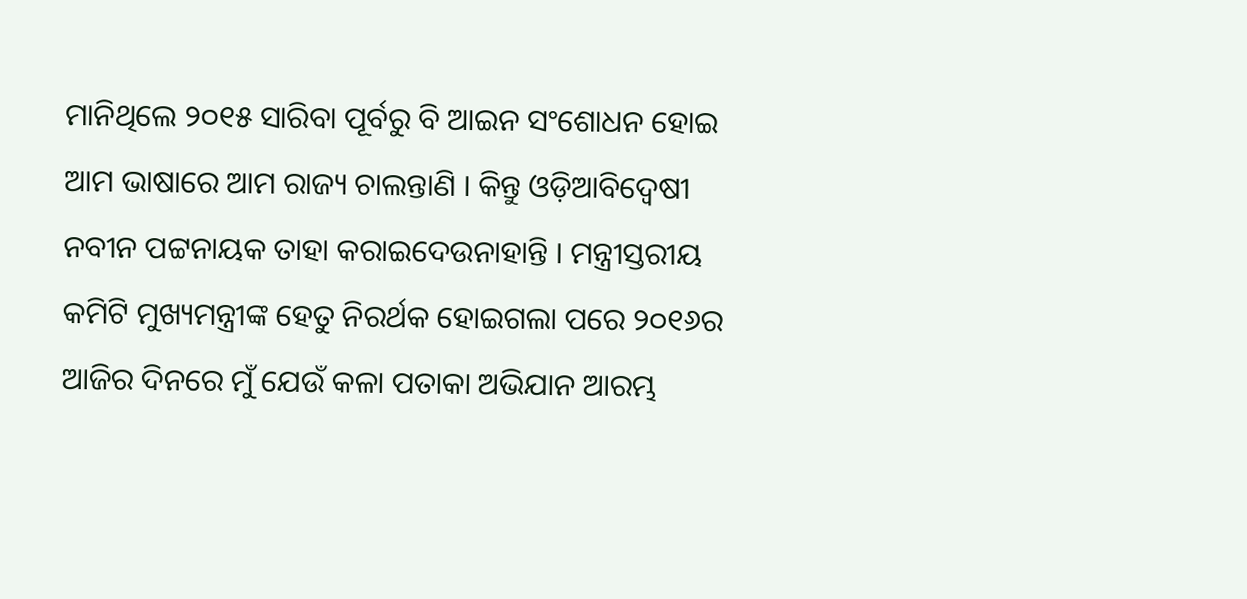ମାନିଥିଲେ ୨୦୧୫ ସାରିବା ପୂର୍ବରୁ ବି ଆଇନ ସଂଶୋଧନ ହୋଇ ଆମ ଭାଷାରେ ଆମ ରାଜ୍ୟ ଚାଲନ୍ତାଣି । କିନ୍ତୁ ଓଡ଼ିଆବିଦ୍ଵେଷୀ ନବୀନ ପଟ୍ଟନାୟକ ତାହା କରାଇଦେଉନାହାନ୍ତି । ମନ୍ତ୍ରୀସ୍ତରୀୟ କମିଟି ମୁଖ୍ୟମନ୍ତ୍ରୀଙ୍କ ହେତୁ ନିରର୍ଥକ ହୋଇଗଲା ପରେ ୨୦୧୬ର ଆଜିର ଦିନରେ ମୁଁ ଯେଉଁ କଳା ପତାକା ଅଭିଯାନ ଆରମ୍ଭ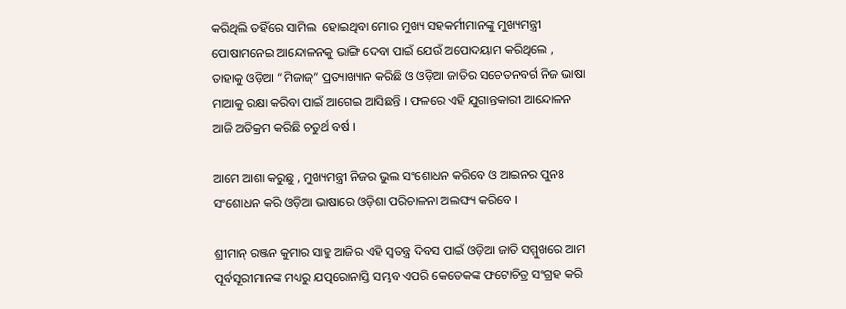କରିଥିଲି ତହିଁରେ ସାମିଲ  ହୋଇଥିବା ମୋର ମୁଖ୍ୟ ସହକର୍ମୀମାନଙ୍କୁ ମୁଖ୍ୟମନ୍ତ୍ରୀ ପୋଷାମନେଇ ଆନ୍ଦୋଳନକୁ ଭାଙ୍ଗି ଦେବା ପାଇଁ ଯେଉଁ ଅପୋଦୟାମ କରିଥିଲେ , ତାହାକୁ ଓଡ଼ିଆ “ମିଜାଜ୍” ପ୍ରତ୍ୟାଖ୍ୟାନ କରିଛି ଓ ଓଡ଼ିଆ ଜାତିର ସଚେତନବର୍ଗ ନିଜ ଭାଷା ମାଆକୁ ରକ୍ଷା କରିବା ପାଇଁ ଆଗେଇ ଆସିଛନ୍ତି । ଫଳରେ ଏହି ଯୁଗାନ୍ତକାରୀ ଆନ୍ଦୋଳନ ଆଜି ଅତିକ୍ରମ କରିଛି ଚତୁର୍ଥ ବର୍ଷ ।

ଆମେ ଆଶା କରୁଛୁ , ମୁଖ୍ୟମନ୍ତ୍ରୀ ନିଜର ଭୁଲ ସଂଶୋଧନ କରିବେ ଓ ଆଇନର ପୁନଃ ସଂଶୋଧନ କରି ଓଡ଼ିଆ ଭାଷାରେ ଓଡ଼ିଶା ପରିଚାଳନା ଅଲଙ୍ଘ୍ୟ କରିବେ ।

ଶ୍ରୀମାନ୍ ରଞ୍ଜନ କୁମାର ସାହୁ ଆଜିର ଏହି ସ୍ଵତନ୍ତ୍ର ଦିବସ ପାଇଁ ଓଡ଼ିଆ ଜାତି ସମ୍ମୁଖରେ ଆମ ପୂର୍ବସୂରୀମାନଙ୍କ ମଧ୍ୟରୁ ଯତ୍ପରୋନାସ୍ତି ସମ୍ଭବ ଏପରି କେତେକଙ୍କ ଫଟୋଚିତ୍ର ସଂଗ୍ରହ କରି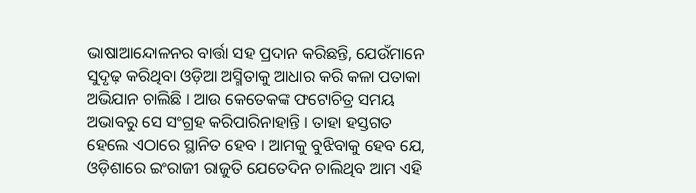ଭାଷାଆନ୍ଦୋଳନର ବାର୍ତ୍ତା ସହ ପ୍ରଦାନ କରିଛନ୍ତି, ଯେଉଁମାନେ  ସୁଦୃଢ଼ କରିଥିବା ଓଡ଼ିଆ ଅସ୍ମିତାକୁ ଆଧାର କରି କଳା ପତାକା ଅଭିଯାନ ଚାଲିଛି । ଆଉ କେତେକଙ୍କ ଫଟୋଚିତ୍ର ସମୟ ଅଭାବରୁ ସେ ସଂଗ୍ରହ କରିପାରିନାହାନ୍ତି । ତାହା ହସ୍ତଗତ ହେଲେ ଏଠାରେ ସ୍ଥାନିତ ହେବ । ଆମକୁ ବୁଝିବାକୁ ହେବ ଯେ, ଓଡ଼ିଶାରେ ଇଂରାଜୀ ରାଜୁତି ଯେତେଦିନ ଚାଲିଥିବ ଆମ ଏହି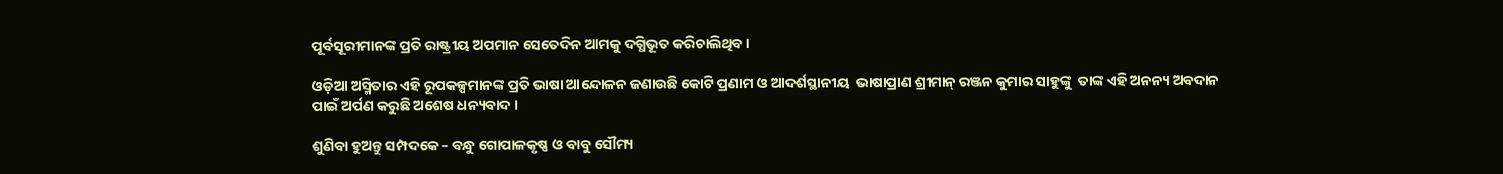ପୂର୍ବସୂରୀମାନଙ୍କ ପ୍ରତି ରାଷ୍ଟ୍ରୀୟ ଅପମାନ ସେତେଦିନ ଆମକୁ ଦଗ୍ଧିଭୂତ କରିଚାଲିଥିବ ।

ଓଡ଼ିଆ ଅସ୍ମିତାର ଏହି ରୂପକଳ୍ପମାନଙ୍କ ପ୍ରତି ଭାଷା ଆନ୍ଦୋଳନ ଜଣାଉଛି କୋଟି ପ୍ରଣାମ ଓ ଆଦର୍ଶସ୍ଥାନୀୟ  ଭାଷାପ୍ରାଣ ଶ୍ରୀମାନ୍ ରଞ୍ଜନ କୁମାର ସାହୁଙ୍କୁ  ତାଙ୍କ ଏହି ଅନନ୍ୟ ଅବଦାନ ପାଇଁ ଅର୍ପଣ କରୁଛି ଅଶେଷ ଧନ୍ୟବାଦ ।

ଶୁଣିବା ହୁଅନ୍ତୁ ସମ୍ପଦକେ – ବନ୍ଧୁ ଗୋପାଳକୃଷ୍ଣ ଓ ବାବୁ ସୌମ୍ୟ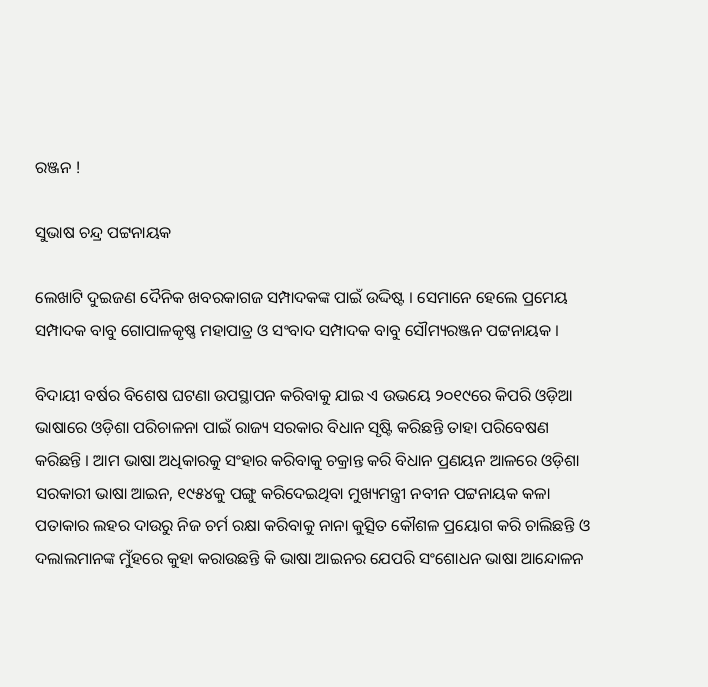ରଞ୍ଜନ !

ସୁଭାଷ ଚନ୍ଦ୍ର ପଟ୍ଟନାୟକ

ଲେଖାଟି ଦୁଇଜଣ ଦୈନିକ ଖବରକାଗଜ ସମ୍ପାଦକଙ୍କ ପାଇଁ ଉଦ୍ଦିଷ୍ଟ । ସେମାନେ ହେଲେ ପ୍ରମେୟ ସମ୍ପାଦକ ବାବୁ ଗୋପାଳକୃଷ୍ଣ ମହାପାତ୍ର ଓ ସଂବାଦ ସମ୍ପାଦକ ବାବୁ ସୌମ୍ୟରଞ୍ଜନ ପଟ୍ଟନାୟକ ।

ବିଦାୟୀ ବର୍ଷର ବିଶେଷ ଘଟଣା ଉପସ୍ଥାପନ କରିବାକୁ ଯାଇ ଏ ଉଭୟେ ୨୦୧୯ରେ କିପରି ଓଡ଼ିଆ ଭାଷାରେ ଓଡ଼ିଶା ପରିଚାଳନା ପାଇଁ ରାଜ୍ୟ ସରକାର ବିଧାନ ସୃଷ୍ଟି କରିଛନ୍ତି ତାହା ପରିବେଷଣ କରିଛନ୍ତି । ଆମ ଭାଷା ଅଧିକାରକୁ ସଂହାର କରିବାକୁ ଚକ୍ରାନ୍ତ କରି ବିଧାନ ପ୍ରଣୟନ ଆଳରେ ଓଡ଼ିଶା ସରକାରୀ ଭାଷା ଆଇନ, ୧୯୫୪କୁ ପଙ୍ଗୁ କରିଦେଇଥିବା ମୁଖ୍ୟମନ୍ତ୍ରୀ ନବୀନ ପଟ୍ଟନାୟକ କଳା ପତାକାର ଲହର ଦାଉରୁ ନିଜ ଚର୍ମ ରକ୍ଷା କରିବାକୁ ନାନା କୁତ୍ସିତ କୌଶଳ ପ୍ରୟୋଗ କରି ଚାଲିଛନ୍ତି ଓ ଦଲାଲମାନଙ୍କ ମୁଁହରେ କୁହା କରାଉଛନ୍ତି କି ଭାଷା ଆଇନର ଯେପରି ସଂଶୋଧନ ଭାଷା ଆନ୍ଦୋଳନ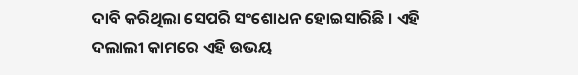ଦାବି କରିଥିଲା ସେପରି ସଂଶୋଧନ ହୋଇସାରିଛି । ଏହି ଦଲାଲୀ କାମରେ ଏହି ଉଭୟ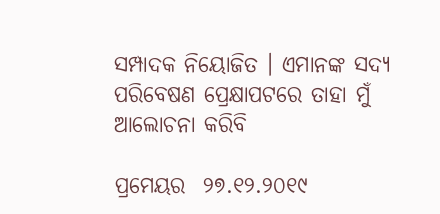ସମ୍ପାଦକ ନିୟୋଜିତ । ଏମାନଙ୍କ ସଦ୍ୟ ପରିବେଷଣ ପ୍ରେକ୍ଷାପଟରେ ତାହା ମୁଁ ଆଲୋଚନା କରିବି

ପ୍ରମେୟର  ୨୭.୧୨.୨୦୧୯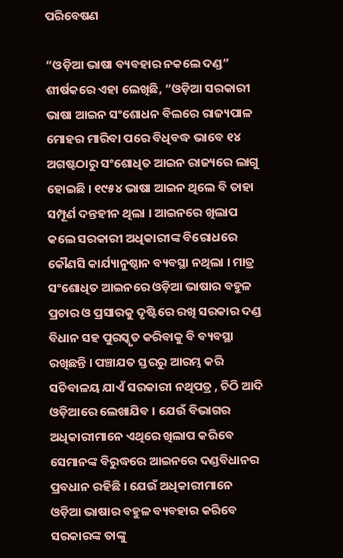ପରିବେଷଣ

“ଓଡ଼ିଆ ଭାଷା ବ୍ୟବହାର ନକଲେ ଦଣ୍ଡ” ଶୀର୍ଷକରେ ଏହା ଲେଖିଛି, “ଓଡ଼ିଆ ସରକାରୀ ଭାଷା ଆଇନ ସଂଶୋଧନ ବିଲରେ ରାଜ୍ୟପାଳ ମୋହର ମାରିବା ପରେ ବିଧିବଦ୍ଧ ଭାବେ ୧୪ ଅଗଷ୍ଟଠାରୁ ସଂଶୋଧିତ ଆଇନ ରାଜ୍ୟରେ ଲାଗୁ ହୋଇଛି । ୧୯୫୪ ଭାଷା ଆଇନ ଥିଲେ ବି ତାହା ସମ୍ପୂର୍ଣ ଦନ୍ତହୀନ ଥିଲା । ଆଇନରେ ଖିଲାପ କଲେ ସରକାରୀ ଅଧିକାରୀଙ୍କ ବିରୋଧରେ କୌଣସି କାର୍ଯ୍ୟାନୁଷ୍ଠାନ ବ୍ୟବସ୍ଥା ନଥିଲା । ମାତ୍ର ସଂଶୋଧିତ ଆଇନରେ ଓଡ଼ିଆ ଭାଷାର ବହୁଳ ପ୍ରଚାର ଓ ପ୍ରସାରକୁ ଦୃଷ୍ଟିରେ ରଖି ସରକାର ଦଣ୍ଡ ବିଧାନ ସହ ପୁରସ୍କୃତ କରିବାକୁ ବି ବ୍ୟବସ୍ଥା ରଖିଛନ୍ତି । ପଞ୍ଚାଯତ ସ୍ତରରୁ ଆରମ୍ଭ କରି ସଚିବାଳୟ ଯାଏଁ ସରକାରୀ ନଥିପତ୍ର , ଚିଠି ଆଦି ଓଡ଼ିଆରେ ଲେଖାଯିବ । ଯେଉଁ ବିଭାଗର ଅଧିକାରୀମାନେ ଏଥିରେ ଖିଲାପ କରିବେ ସେମାନଙ୍କ ବିରୁଦ୍ଧରେ ଆଇନରେ ଦଣ୍ଡବିଧାନର ପ୍ରବଧାନ ରହିଛି । ଯେଉଁ ଅଧିକାରୀମାନେ ଓଡ଼ିଆ ଭାଷାର ବହୁଳ ବ୍ୟବହାର କରିବେ ସରକାରଙ୍କ ତାଙ୍କୁ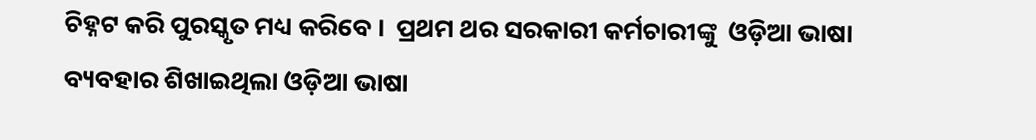ଚିହ୍ନଟ କରି ପୁରସ୍କୃତ ମଧ୍ୟ କରିବେ ।  ପ୍ରଥମ ଥର ସରକାରୀ କର୍ମଚାରୀଙ୍କୁ  ଓଡ଼ିଆ ଭାଷା ବ୍ୟବହାର ଶିଖାଇଥିଲା ଓଡ଼ିଆ ଭାଷା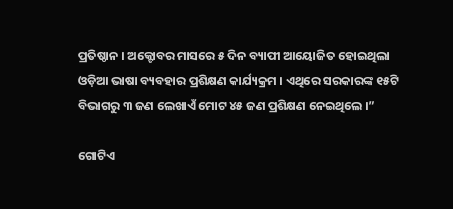ପ୍ରତିଷ୍ଠାନ । ଅକ୍ଟୋବର ମାସରେ ୫ ଦିନ ବ୍ୟାପୀ ଆୟୋଜିତ ହୋଇଥିଲା ଓଡ଼ିଆ ଭାଷା ବ୍ୟବହାର ପ୍ରଶିକ୍ଷଣ କାର୍ଯ୍ୟକ୍ରମ । ଏଥିରେ ସରକାରଙ୍କ ୧୫ଟି ବିଭାଗରୁ ୩ ଜଣ ଲେଖାଏଁ ମୋଟ ୪୫ ଜଣ ପ୍ରଶିକ୍ଷଣ ନେଇଥିଲେ ।”

ଗୋଟିଏ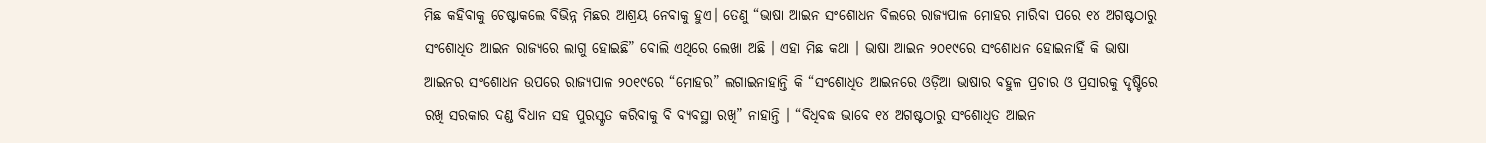ମିଛ କହିବାକୁ ଚେଷ୍ଟାକଲେ ବିଭିନ୍ନ ମିଛର ଆଶ୍ରୟ ନେବାକୁ ହୁଏ। ତେଣୁ “ଭାଷା ଆଇନ ସଂଶୋଧନ ବିଲରେ ରାଜ୍ୟପାଳ ମୋହର ମାରିବା ପରେ ୧୪ ଅଗଷ୍ଟଠାରୁ ସଂଶୋଧିତ ଆଇନ ରାଜ୍ୟରେ ଲାଗୁ ହୋଇଛି” ବୋଲି ଏଥିରେ ଲେଖା ଅଛି । ଏହା ମିଛ କଥା । ଭାଷା ଆଇନ ୨୦୧୯ରେ ସଂଶୋଧନ ହୋଇନାହିଁ କି ଭାଷା ଆଇନର ସଂଶୋଧନ ଉପରେ ରାଜ୍ୟପାଳ ୨୦୧୯ରେ “ମୋହର” ଲଗାଇନାହାନ୍ତି କି “ସଂଶୋଧିତ ଆଇନରେ ଓଡ଼ିଆ ଭାଷାର ବହୁଳ ପ୍ରଚାର ଓ ପ୍ରସାରକୁ ଦୃଷ୍ଟିରେ ରଖି ସରକାର ଦଣ୍ଡ ବିଧାନ ସହ ପୁରସ୍କୃତ କରିବାକୁ ବି ବ୍ୟବସ୍ଥା ରଖି” ନାହାନ୍ତି । “ବିଧିବଦ୍ଧ ଭାବେ ୧୪ ଅଗଷ୍ଟଠାରୁ ସଂଶୋଧିତ ଆଇନ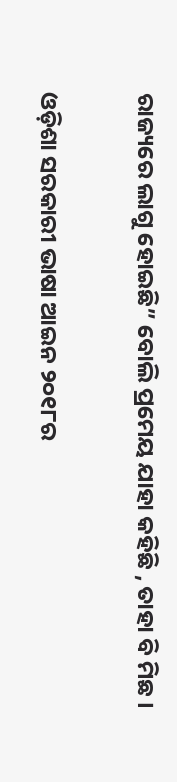ରାଜ୍ୟରେ ଲାଗୁ ହୋଇଛି” ବୋଲି ପ୍ରମେୟ ଯାହା କହିଛି , ତାହା ବି ମିଛ ।

ଓଡ଼ିଶା ସରକାରୀ ଭାଷା ଆଇନ ୨୦୧୮ର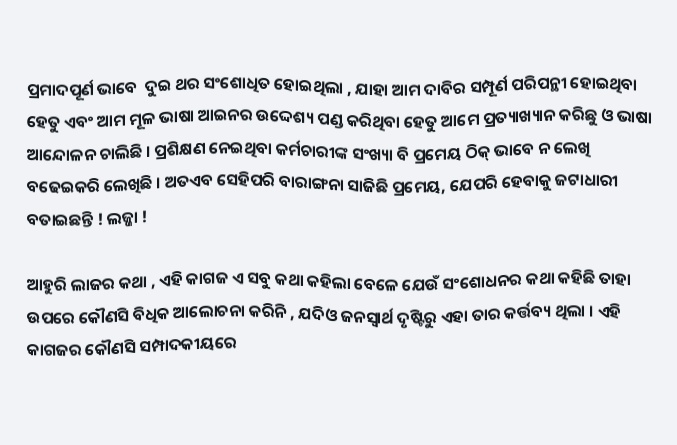ପ୍ରମାଦପୂର୍ଣ ଭାବେ  ଦୁଇ ଥର ସଂଶୋଧିତ ହୋଇଥିଲା , ଯାହା ଆମ ଦାବିର ସମ୍ପୂର୍ଣ ପରିପନ୍ଥୀ ହୋଇଥିବା ହେତୁ ଏବଂ ଆମ ମୂଳ ଭାଷା ଆଇନର ଉଦ୍ଦେଶ୍ୟ ପଣ୍ଡ କରିଥିବା ହେତୁ ଆମେ ପ୍ରତ୍ୟାଖ୍ୟାନ କରିଛୁ ଓ ଭାଷା ଆନ୍ଦୋଳନ ଚାଲିଛି । ପ୍ରଶିକ୍ଷଣ ନେଇଥିବା କର୍ମଚାରୀଙ୍କ ସଂଖ୍ୟା ବି ପ୍ରମେୟ ଠିକ୍ ଭାବେ ନ ଲେଖି ବଢେଇକରି ଲେଖିଛି । ଅତଏବ ସେହିପରି ବାରାଙ୍ଗନା ସାଜିଛି ପ୍ରମେୟ, ଯେପରି ହେବାକୁ ଜଟାଧାରୀ ବତାଇଛନ୍ତି ! ଲଜ୍ଜା !

ଆହୁରି ଲାଜର କଥା , ଏହି କାଗଜ ଏ ସବୁ କଥା କହିଲା ବେଳେ ଯେଉଁ ସଂଶୋଧନର କଥା କହିଛି ତାହା ଉପରେ କୌଣସି ବିଧିକ ଆଲୋଚନା କରିନି , ଯଦିଓ ଜନସ୍ବାର୍ଥ ଦୃଷ୍ଟିରୁ ଏହା ତାର କର୍ତ୍ତବ୍ୟ ଥିଲା । ଏହି କାଗଜର କୌଣସି ସମ୍ପାଦକୀୟରେ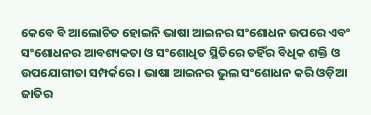କେବେ ବି ଆଲୋଚିତ ହୋଇନି ଭାଷା ଆଇନର ସଂଶୋଧନ ଉପରେ ଏବଂ ସଂଶୋଧନର ଆବଶ୍ୟକତା ଓ ସଂଶୋଧିତ ସ୍ଥିତିରେ ତହିଁର ବିଧିକ ଶକ୍ତି ଓ ଉପଯୋଗୀତା ସମ୍ପର୍କରେ । ଭାଷା ଆଇନର ଭୁଲ ସଂଶୋଧନ କରି ଓଡ଼ିଆ ଜାତିର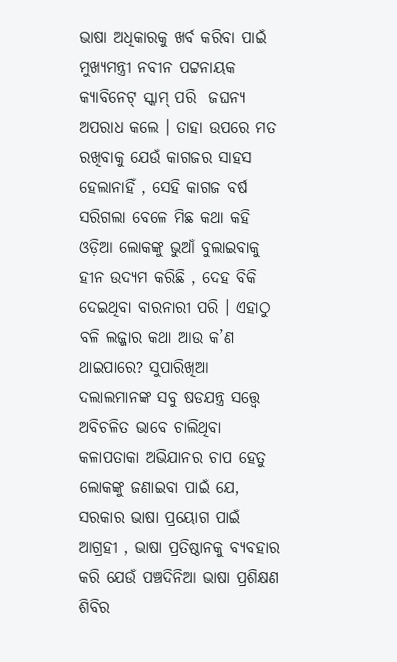ଭାଷା ଅଧିକାରକୁ ଖର୍ବ କରିବା ପାଇଁ ମୁଖ୍ୟମନ୍ତ୍ରୀ ନବୀନ ପଟ୍ଟନାୟକ କ୍ୟାବିନେଟ୍ ସ୍କାମ୍ ପରି  ଜଘନ୍ୟ ଅପରାଧ କଲେ । ତାହା ଉପରେ ମତ ରଖିବାକୁ ଯେଉଁ କାଗଜର ସାହସ ହେଲାନାହିଁ , ସେହି କାଗଜ ବର୍ଷ ସରିଗଲା ବେଳେ ମିଛ କଥା କହି ଓଡ଼ିଆ ଲୋକଙ୍କୁ ଭୁଆଁ ବୁଲାଇବାକୁ ହୀନ ଉଦ୍ୟମ କରିଛି , ଦେହ ବିକି ଦେଇଥିବା ବାରନାରୀ ପରି । ଏହାଠୁ ବଳି ଲଜ୍ଜାର କଥା ଆଉ କ’ଣ ଥାଇପାରେ? ସୁପାରିଖିଆ ଦଲାଲମାନଙ୍କ ସବୁ ଷଡଯନ୍ତ୍ର ସତ୍ତ୍ୱେ ଅବିଚଳିତ ଭାବେ ଚାଲିଥିବା କଳାପତାକା ଅଭିଯାନର ଚାପ ହେତୁ ଲୋକଙ୍କୁ ଜଣାଇବା ପାଇଁ ଯେ, ସରକାର ଭାଷା ପ୍ରୟୋଗ ପାଇଁ ଆଗ୍ରହୀ , ଭାଷା ପ୍ରତିଷ୍ଠାନକୁ ବ୍ୟବହାର କରି ଯେଉଁ ପଞ୍ଚଦିନିଆ ଭାଷା ପ୍ରଶିକ୍ଷଣ ଶିବିର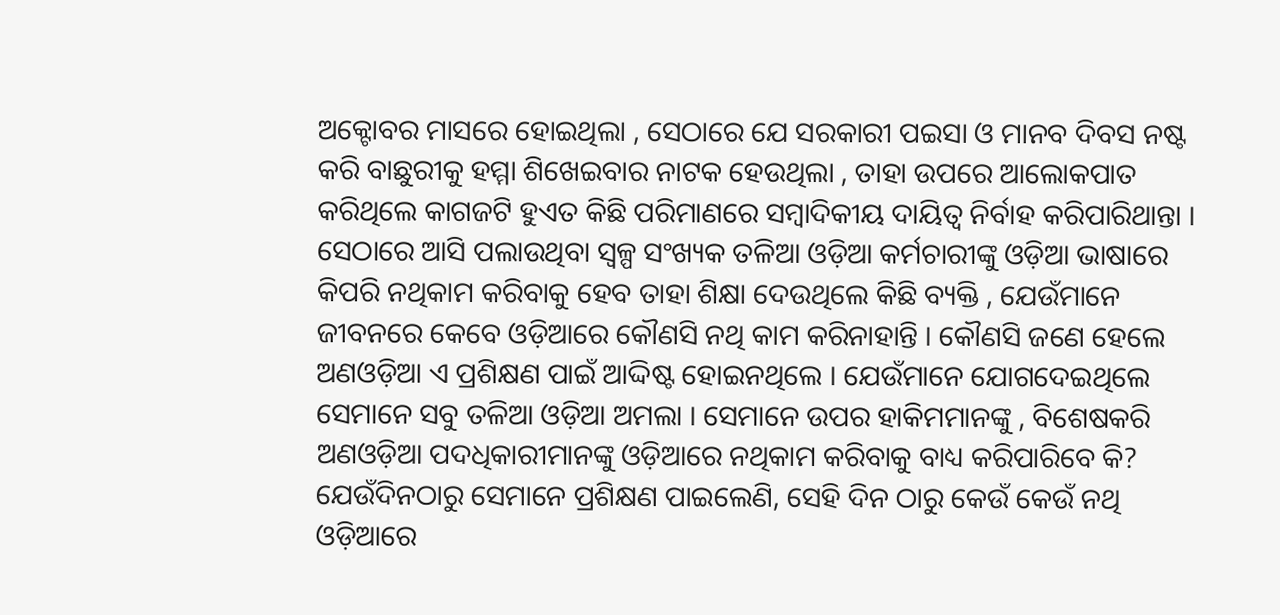ଅକ୍ଟୋବର ମାସରେ ହୋଇଥିଲା , ସେଠାରେ ଯେ ସରକାରୀ ପଇସା ଓ ମାନବ ଦିବସ ନଷ୍ଟ କରି ବାଛୁରୀକୁ ହମ୍ମା ଶିଖେଇବାର ନାଟକ ହେଉଥିଲା , ତାହା ଉପରେ ଆଲୋକପାତ କରିଥିଲେ କାଗଜଟି ହୁଏତ କିଛି ପରିମାଣରେ ସମ୍ବାଦିକୀୟ ଦାୟିତ୍ଵ ନିର୍ବାହ କରିପାରିଥାନ୍ତା । ସେଠାରେ ଆସି ପଲାଉଥିବା ସ୍ୱଳ୍ପ ସଂଖ୍ୟକ ତଳିଆ ଓଡ଼ିଆ କର୍ମଚାରୀଙ୍କୁ ଓଡ଼ିଆ ଭାଷାରେ କିପରି ନଥିକାମ କରିବାକୁ ହେବ ତାହା ଶିକ୍ଷା ଦେଉଥିଲେ କିଛି ବ୍ୟକ୍ତି , ଯେଉଁମାନେ ଜୀବନରେ କେବେ ଓଡ଼ିଆରେ କୌଣସି ନଥି କାମ କରିନାହାନ୍ତି । କୌଣସି ଜଣେ ହେଲେ ଅଣଓଡ଼ିଆ ଏ ପ୍ରଶିକ୍ଷଣ ପାଇଁ ଆଦ୍ଦିଷ୍ଟ ହୋଇନଥିଲେ । ଯେଉଁମାନେ ଯୋଗଦେଇଥିଲେ ସେମାନେ ସବୁ ତଳିଆ ଓଡ଼ିଆ ଅମଲା । ସେମାନେ ଉପର ହାକିମମାନଙ୍କୁ , ବିଶେଷକରି ଅଣଓଡ଼ିଆ ପଦଧିକାରୀମାନଙ୍କୁ ଓଡ଼ିଆରେ ନଥିକାମ କରିବାକୁ ବାଧ୍ୟ କରିପାରିବେ କି? ଯେଉଁଦିନଠାରୁ ସେମାନେ ପ୍ରଶିକ୍ଷଣ ପାଇଲେଣି, ସେହି ଦିନ ଠାରୁ କେଉଁ କେଉଁ ନଥି ଓଡ଼ିଆରେ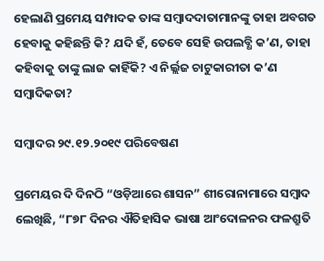ହେଲାଣି ପ୍ରମେୟ ସମ୍ପାଦକ ତାଙ୍କ ସମ୍ବାଦଦାତାମାନଙ୍କୁ ତାହା ଅବଗତ ହେବାକୁ କହିଛନ୍ତି କି? ଯଦି ହଁ, ତେବେ ସେହି ଉପଲବ୍ଧି କ’ଣ, ତାହା କହିବାକୁ ତାଙ୍କୁ ଲାଜ କାହିଁକି? ଏ ନିର୍ଲ୍ଲଜ ଚାଟୁକାରୀତା କ’ଣ ସମ୍ବାଦିକତା?

ସମ୍ବାଦର ୨୯.୧୨.୨୦୧୯ ପରିବେଷଣ

ପ୍ରମେୟର ଦି ଦିନଠି “ଓଡ଼ିଆରେ ଶାସନ” ଶୀରୋନାମାରେ ସମ୍ବାଦ ଲେଖିଛି, “୮୭୮ ଦିନର ଐତିହାସିକ ଭାଷା ଆଂଦୋଳନର ଫଳଶ୍ରୁତି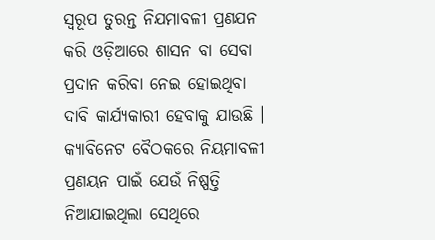ସ୍ୱରୂପ ତୁରନ୍ତ ନିଯମାବଳୀ ପ୍ରଣଯନ କରି ଓଡ଼ିଆରେ ଶାସନ ବା ସେବା ପ୍ରଦାନ କରିବା ନେଇ ହୋଇଥିବା ଦାବି କାର୍ଯ୍ୟକାରୀ ହେବାକୁ ଯାଉଛି । କ୍ୟାବିନେଟ ବୈଠକରେ ନିୟମାବଳୀ ପ୍ରଣୟନ ପାଇଁ ଯେଉଁ ନିଷ୍ପତ୍ତି ନିଆଯାଇଥିଲା ସେଥିରେ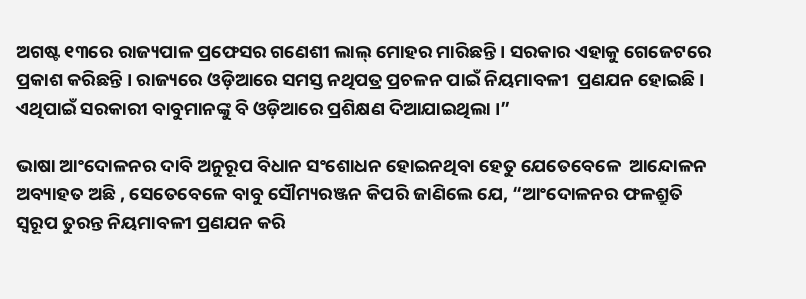ଅଗଷ୍ଟ ୧୩ରେ ରାଜ୍ୟପାଳ ପ୍ରଫେସର ଗଣେଶୀ ଲାଲ୍ ମୋହର ମାରିଛନ୍ତି । ସରକାର ଏହାକୁ ଗେଜେଟରେ ପ୍ରକାଶ କରିଛନ୍ତି । ରାଜ୍ୟରେ ଓଡ଼ିଆରେ ସମସ୍ତ ନଥିପତ୍ର ପ୍ରଚଳନ ପାଇଁ ନିୟମାବଳୀ  ପ୍ରଣଯନ ହୋଇଛି । ଏଥିପାଇଁ ସରକାରୀ ବାବୁମାନଙ୍କୁ ବି ଓଡ଼ିଆରେ ପ୍ରଶିକ୍ଷଣ ଦିଆଯାଇଥିଲା ।”

ଭାଷା ଆଂଦୋଳନର ଦାବି ଅନୁରୂପ ବିଧାନ ସଂଶୋଧନ ହୋଇନଥିବା ହେତୁ ଯେତେବେଳେ  ଆନ୍ଦୋଳନ ଅବ୍ୟାହତ ଅଛି , ସେତେବେଳେ ବାବୁ ସୌମ୍ୟରଞ୍ଜନ କିପରି ଜାଣିଲେ ଯେ, “ଆଂଦୋଳନର ଫଳଶ୍ରୁତି ସ୍ୱରୂପ ତୁରନ୍ତ ନିୟମାବଳୀ ପ୍ରଣଯନ କରି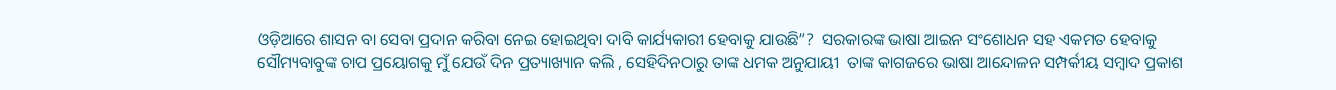ଓଡ଼ିଆରେ ଶାସନ ବା ସେବା ପ୍ରଦାନ କରିବା ନେଇ ହୋଇଥିବା ଦାବି କାର୍ଯ୍ୟକାରୀ ହେବାକୁ ଯାଉଛି”?  ସରକାରଙ୍କ ଭାଷା ଆଇନ ସଂଶୋଧନ ସହ ଏକମତ ହେବାକୁ ସୌମ୍ୟବାବୁଙ୍କ ଚାପ ପ୍ରୟୋଗକୁ ମୁଁ ଯେଉଁ ଦିନ ପ୍ରତ୍ୟାଖ୍ୟାନ କଲି , ସେହିଦିନଠାରୁ ତାଙ୍କ ଧମକ ଅନୁଯାୟୀ  ତାଙ୍କ କାଗଜରେ ଭାଷା ଆନ୍ଦୋଳନ ସମ୍ପର୍କୀୟ ସମ୍ବାଦ ପ୍ରକାଶ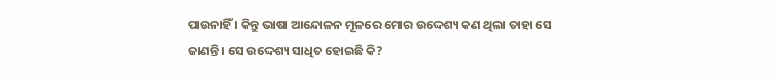ପାଉନାହିଁ । କିନ୍ତୁ ଭାଷା ଆନ୍ଦୋଳନ ମୂଳରେ ମୋର ଉଦ୍ଦେଶ୍ୟ କଣ ଥିଲା ତାହା ସେ ଜାଣନ୍ତି । ସେ ଉଦ୍ଦେଶ୍ୟ ସାଧିତ ହୋଇଛି କି?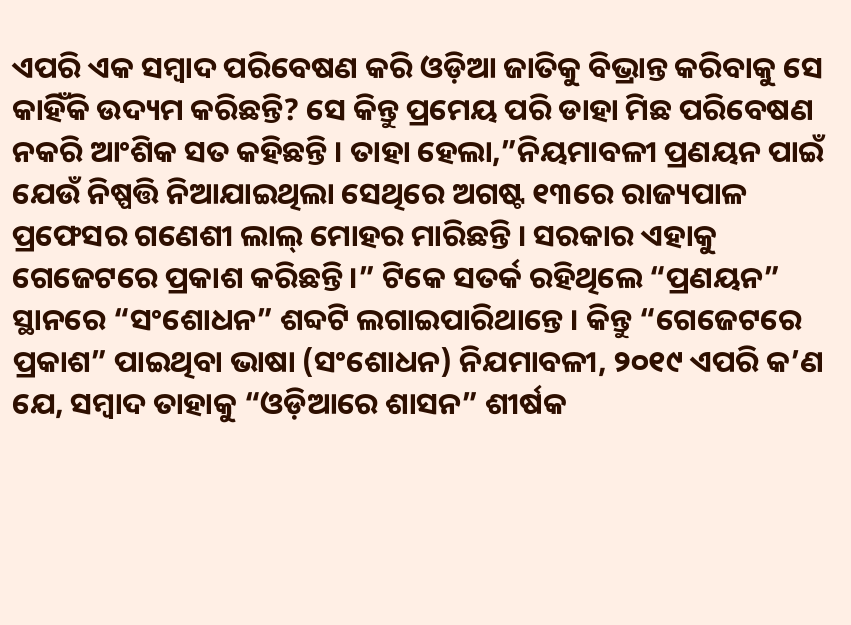ଏପରି ଏକ ସମ୍ବାଦ ପରିବେଷଣ କରି ଓଡ଼ିଆ ଜାତିକୁ ବିଭ୍ରାନ୍ତ କରିବାକୁ ସେ କାହିଁକି ଉଦ୍ୟମ କରିଛନ୍ତି? ସେ କିନ୍ତୁ ପ୍ରମେୟ ପରି ଡାହା ମିଛ ପରିବେଷଣ ନକରି ଆଂଶିକ ସତ କହିଛନ୍ତି । ତାହା ହେଲା,”ନିୟମାବଳୀ ପ୍ରଣୟନ ପାଇଁ ଯେଉଁ ନିଷ୍ପତ୍ତି ନିଆଯାଇଥିଲା ସେଥିରେ ଅଗଷ୍ଟ ୧୩ରେ ରାଜ୍ୟପାଳ ପ୍ରଫେସର ଗଣେଶୀ ଲାଲ୍ ମୋହର ମାରିଛନ୍ତି । ସରକାର ଏହାକୁ ଗେଜେଟରେ ପ୍ରକାଶ କରିଛନ୍ତି ।” ଟିକେ ସତର୍କ ରହିଥିଲେ “ପ୍ରଣୟନ” ସ୍ଥାନରେ “ସଂଶୋଧନ” ଶବ୍ଦଟି ଲଗାଇପାରିଥାନ୍ତେ । କିନ୍ତୁ “ଗେଜେଟରେ ପ୍ରକାଶ” ପାଇଥିବା ଭାଷା (ସଂଶୋଧନ) ନିଯମାବଳୀ, ୨୦୧୯ ଏପରି କ’ଣ ଯେ, ସମ୍ବାଦ ତାହାକୁ “ଓଡ଼ିଆରେ ଶାସନ” ଶୀର୍ଷକ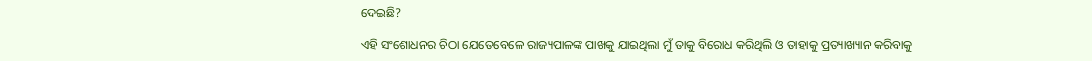ଦେଇଛି?

ଏହି ସଂଶୋଧନର ଚିଠା ଯେତେବେଳେ ରାଜ୍ୟପାଳଙ୍କ ପାଖକୁ ଯାଇଥିଲା ମୁଁ ତାକୁ ବିରୋଧ କରିଥିଲି ଓ ତାହାକୁ ପ୍ରତ୍ୟାଖ୍ୟାନ କରିବାକୁ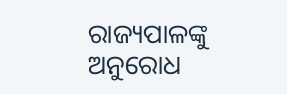ରାଜ୍ୟପାଳଙ୍କୁ ଅନୁରୋଧ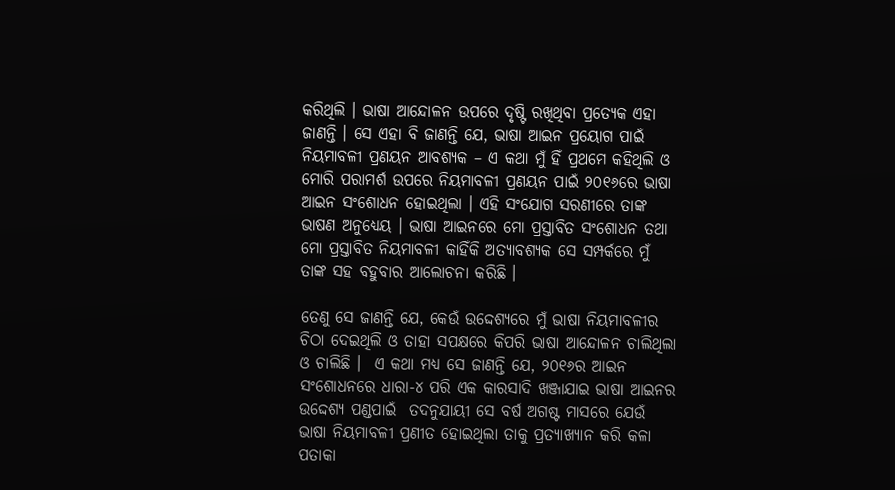କରିଥିଲି । ଭାଷା ଆନ୍ଦୋଳନ ଉପରେ ଦୃଷ୍ଟି ରଖିଥିବା ପ୍ରତ୍ୟେକ ଏହା ଜାଣନ୍ତି । ସେ ଏହା ବି ଜାଣନ୍ତି ଯେ, ଭାଷା ଆଇନ ପ୍ରୟୋଗ ପାଇଁ ନିୟମାବଳୀ ପ୍ରଣୟନ ଆବଶ୍ୟକ – ଏ କଥା ମୁଁ ହିଁ ପ୍ରଥମେ କହିଥିଲି ଓ ମୋରି ପରାମର୍ଶ ଉପରେ ନିୟମାବଳୀ ପ୍ରଣୟନ ପାଇଁ ୨୦୧୬ରେ ଭାଷା ଆଇନ ସଂଶୋଧନ ହୋଇଥିଲା । ଏହି ସଂଯୋଗ ସରଣୀରେ ତାଙ୍କ ଭାଷଣ ଅନୁଧ୍ୟେୟ । ଭାଷା ଆଇନରେ ମୋ ପ୍ରସ୍ତାବିତ ସଂଶୋଧନ ତଥା ମୋ ପ୍ରସ୍ତାବିତ ନିୟମାବଳୀ କାହିଁକି ଅତ୍ୟାବଶ୍ୟକ ସେ ସମ୍ପର୍କରେ ମୁଁ ତାଙ୍କ ସହ ବହୁବାର ଆଲୋଚନା କରିଛି ।

ତେଣୁ ସେ ଜାଣନ୍ତି ଯେ, କେଉଁ ଉଦ୍ଦେଶ୍ୟରେ ମୁଁ ଭାଷା ନିୟମାବଳୀର ଚିଠା ଦେଇଥିଲି ଓ ତାହା ସପକ୍ଷରେ କିପରି ଭାଷା ଆନ୍ଦୋଳନ ଚାଲିଥିଲା ଓ ଚାଲିଛି ।  ଏ କଥା ମଧ୍ୟ ସେ ଜାଣନ୍ତି ଯେ, ୨୦୧୬ର ଆଇନ ସଂଶୋଧନରେ ଧାରା-୪ ପରି ଏକ କାରସାଦି ଖଞ୍ଜାଯାଇ ଭାଷା ଆଇନର ଉଦ୍ଦେଶ୍ୟ ପଣ୍ଡପାଇଁ  ତଦନୁଯାୟୀ ସେ ବର୍ଷ ଅଗଷ୍ଟ ମାସରେ ଯେଉଁ ଭାଷା ନିୟମାବଳୀ ପ୍ରଣୀତ ହୋଇଥିଲା ତାକୁ ପ୍ରତ୍ୟାଖ୍ୟାନ କରି କଳା ପତାକା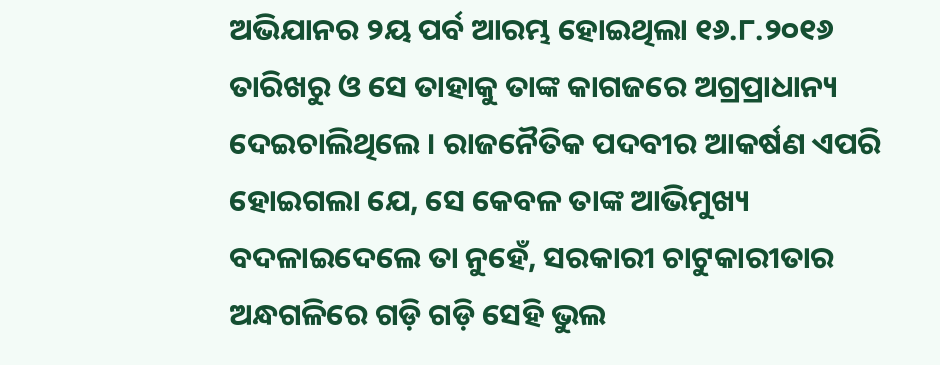ଅଭିଯାନର ୨ୟ ପର୍ବ ଆରମ୍ଭ ହୋଇଥିଲା ୧୬.୮.୨୦୧୬ ତାରିଖରୁ ଓ ସେ ତାହାକୁ ତାଙ୍କ କାଗଜରେ ଅଗ୍ରପ୍ରାଧାନ୍ୟ ଦେଇଚାଲିଥିଲେ । ରାଜନୈତିକ ପଦବୀର ଆକର୍ଷଣ ଏପରି ହୋଇଗଲା ଯେ, ସେ କେବଳ ତାଙ୍କ ଆଭିମୁଖ୍ୟ ବଦଳାଇଦେଲେ ତା ନୁହେଁ, ସରକାରୀ ଚାଟୁକାରୀତାର ଅନ୍ଧଗଳିରେ ଗଡ଼ି ଗଡ଼ି ସେହି ଭୁଲ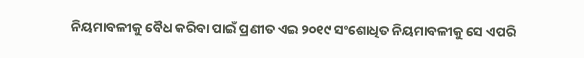ନିୟମାବଳୀକୁ ବୈଧ କରିବା ପାଇଁ ପ୍ରଣୀତ ଏଇ ୨୦୧୯ ସଂଶୋଧିତ ନିୟମାବଳୀକୁ ସେ ଏପରି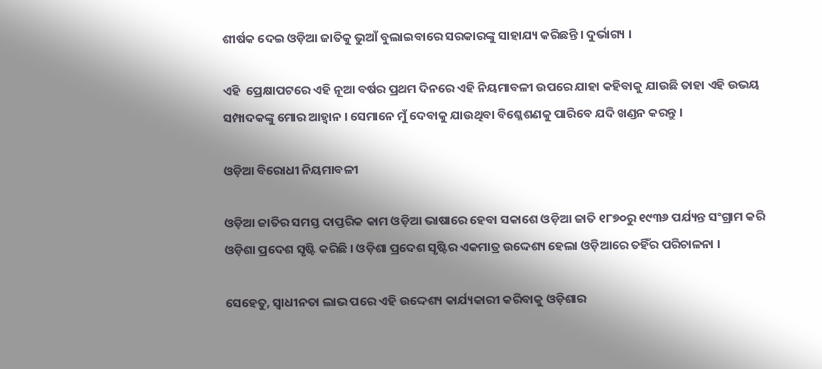ଶୀର୍ଷକ ଦେଇ ଓଡ଼ିଆ ଜାତିକୁ ଭୁଆଁ ବୁଲାଇବାରେ ସରକାରଙ୍କୁ ସାହାଯ୍ୟ କରିଛନ୍ତି । ଦୁର୍ଭାଗ୍ୟ ।

ଏହି  ପ୍ରେକ୍ଷାପଟରେ ଏହି ନୂଆ ବର୍ଷର ପ୍ରଥମ ଦିନରେ ଏହି ନିୟମାବଳୀ ଉପରେ ଯାହା କହିବାକୁ ଯାଉଛି ତାହା ଏହି ଉଭୟ ସମ୍ପାଦକଙ୍କୁ ମୋର ଆହ୍ଵାନ । ସେମାନେ ମୁଁ ଦେବାକୁ ଯାଉଥିବା ବିଶ୍ଳେଶଣକୁ ପାରିବେ ଯଦି ଖଣ୍ଡନ କରନ୍ତୁ ।

ଓଡ଼ିଆ ବିରୋଧୀ ନିୟମାବଳୀ

ଓଡ଼ିଆ ଜାତିର ସମସ୍ତ ଦାପ୍ତରିକ କାମ ଓଡ଼ିଆ ଭାଷାରେ ହେବା ସକାଶେ ଓଡ଼ିଆ ଜାତି ୧୮୭୦ରୁ ୧୯୩୬ ପର୍ଯ୍ୟନ୍ତ ସଂଗ୍ରାମ କରି ଓଡ଼ିଶା ପ୍ରଦେଶ ସୃଷ୍ଟି କରିଛି । ଓଡ଼ିଶା ପ୍ରଦେଶ ସୃଷ୍ଟିର ଏକମାତ୍ର ଉଦ୍ଦେଶ୍ୟ ହେଲା ଓଡ଼ିଆରେ ତହିଁର ପରିଚାଳନା ।

ସେହେତୁ, ସ୍ଵାଧୀନତା ଲାଭ ପରେ ଏହି ଉଦ୍ଦେଶ୍ୟ କାର୍ଯ୍ୟକାରୀ କରିବାକୁ ଓଡ଼ିଶାର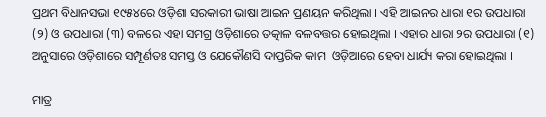ପ୍ରଥମ ବିଧାନସଭା ୧୯୫୪ରେ ଓଡ଼ିଶା ସରକାରୀ ଭାଷା ଆଇନ ପ୍ରଣୟନ କରିଥିଲା । ଏହି ଆଇନର ଧାରା ୧ର ଉପଧାରା (୨) ଓ ଉପଧାରା (୩) ବଳରେ ଏହା ସମଗ୍ର ଓଡ଼ିଶାରେ ତତ୍କାଳ ବଳବତ୍ତର ହୋଇଥିଲା । ଏହାର ଧାରା ୨ର ଉପଧାରା (୧) ଅନୁସାରେ ଓଡ଼ିଶାରେ ସମ୍ପୂର୍ଣତଃ ସମସ୍ତ ଓ ଯେକୌଣସି ଦାପ୍ତରିକ କାମ  ଓଡ଼ିଆରେ ହେବା ଧାର୍ଯ୍ୟ କରା ହୋଇଥିଲା ।

ମାତ୍ର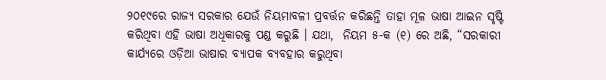୨୦୧୯ରେ ରାଜ୍ୟ ସରକାର ଯେଉଁ ନିୟମାବଳୀ ପ୍ରବର୍ତ୍ତନ କରିଛନ୍ତି ତାହା ମୂଳ ଭାଷା ଆଇନ ସୃଷ୍ଟି କରିଥିବା ଏହି ଭାଷା ଅଧିକାରକୁ ପଣ୍ଡ କରୁଛି । ଯଥା,  ନିୟମ ୫-କ (୧) ରେ ଅଛି, “ସରକାରୀ କାର୍ଯ୍ୟରେ ଓଡ଼ିଆ ଭାଷାର ବ୍ୟାପକ ବ୍ୟବହାର କରୁଥିବା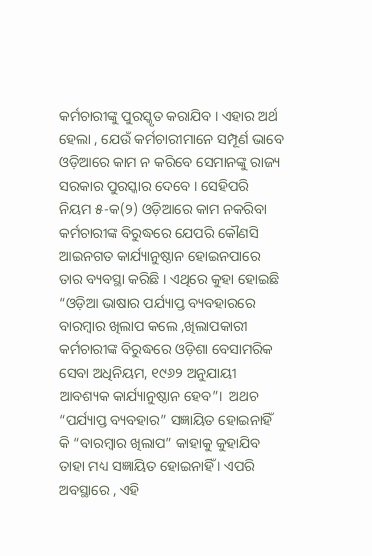କର୍ମଚାରୀଙ୍କୁ ପୁରସ୍କୃତ କରାଯିବ । ଏହାର ଅର୍ଥ ହେଲା , ଯେଉଁ କର୍ମଚାରୀମାନେ ସମ୍ପୂର୍ଣ ଭାବେ ଓଡ଼ିଆରେ କାମ ନ କରିବେ ସେମାନଙ୍କୁ ରାଜ୍ୟ ସରକାର ପୁରସ୍କାର ଦେବେ । ସେହିପରି ନିୟମ ୫-କ(୨) ଓଡ଼ିଆରେ କାମ ନକରିବା କର୍ମଚାରୀଙ୍କ ବିରୁଦ୍ଧରେ ଯେପରି କୌଣସି ଆଇନଗତ କାର୍ଯ୍ୟାନୁଷ୍ଠାନ ହୋଇନପାରେ ତାର ବ୍ୟବସ୍ଥା କରିଛି । ଏଥିରେ କୁହା ହୋଇଛି “ଓଡ଼ିଆ ଭାଷାର ପର୍ଯ୍ୟାପ୍ତ ବ୍ୟବହାରରେ ବାରମ୍ବାର ଖିଲାପ କଲେ ,ଖିଲାପକାରୀ କର୍ମଚାରୀଙ୍କ ବିରୁଦ୍ଧରେ ଓଡ଼ିଶା ବେସାମରିକ ସେବା ଅଧିନିୟମ, ୧୯୬୨ ଅନୁଯାୟୀ ଆବଶ୍ୟକ କାର୍ଯ୍ୟାନୁଷ୍ଠାନ ହେବ”।  ଅଥଚ “ପର୍ଯ୍ୟାପ୍ତ ବ୍ୟବହାର” ସଜ୍ଞାୟିତ ହୋଇନାହିଁ କି “ବାରମ୍ବାର ଖିଲାପ” କାହାକୁ କୁହାଯିବ ତାହା ମଧ୍ୟ ସଜ୍ଞାୟିତ ହୋଇନାହିଁ । ଏପରି ଅବସ୍ଥାରେ , ଏହି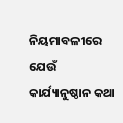ନିୟମାବଳୀରେ ଯେଉଁ କାର୍ଯ୍ୟାନୁଷ୍ଠାନ କଥା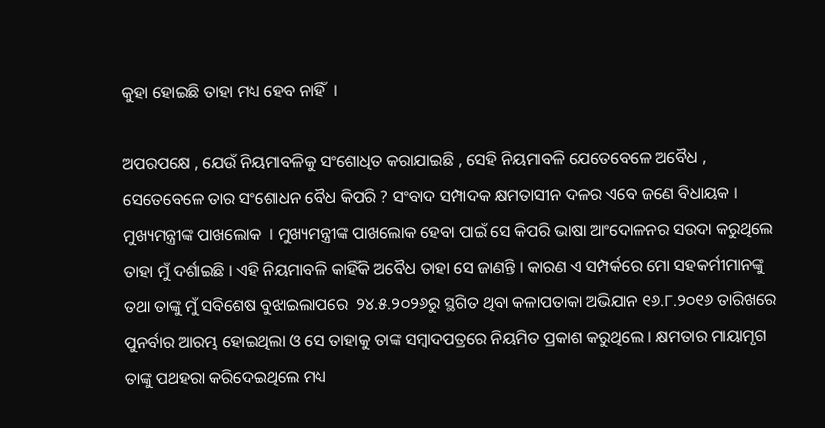କୁହା ହୋଇଛି ତାହା ମଧ୍ୟ ହେବ ନାହିଁ  ।

ଅପରପକ୍ଷେ , ଯେଉଁ ନିୟମାବଳିକୁ ସଂଶୋଧିତ କରାଯାଇଛି , ସେହି ନିୟମାବଳି ଯେତେବେଳେ ଅବୈଧ , ସେତେବେଳେ ତାର ସଂଶୋଧନ ବୈଧ କିପରି ? ସଂବାଦ ସମ୍ପାଦକ କ୍ଷମତାସୀନ ଦଳର ଏବେ ଜଣେ ବିଧାୟକ । ମୁଖ୍ୟମନ୍ତ୍ରୀଙ୍କ ପାଖଲୋକ  । ମୁଖ୍ୟମନ୍ତ୍ରୀଙ୍କ ପାଖଲୋକ ହେବା ପାଇଁ ସେ କିପରି ଭାଷା ଆଂଦୋଳନର ସଉଦା କରୁଥିଲେ ତାହା ମୁଁ ଦର୍ଶାଇଛି । ଏହି ନିୟମାବଳି କାହିଁକି ଅବୈଧ ତାହା ସେ ଜାଣନ୍ତି । କାରଣ ଏ ସମ୍ପର୍କରେ ମୋ ସହକର୍ମୀମାନଙ୍କୁ ତଥା ତାଙ୍କୁ ମୁଁ ସବିଶେଷ ବୁଝାଇଲାପରେ  ୨୪.୫.୨୦୨୬ରୁ ସ୍ଥଗିତ ଥିବା କଳାପତାକା ଅଭିଯାନ ୧୬.୮.୨୦୧୬ ତାରିଖରେ ପୁନର୍ବାର ଆରମ୍ଭ ହୋଇଥିଲା ଓ ସେ ତାହାକୁ ତାଙ୍କ ସମ୍ବାଦପତ୍ରରେ ନିୟମିତ ପ୍ରକାଶ କରୁଥିଲେ । କ୍ଷମତାର ମାୟାମୃଗ ତାଙ୍କୁ ପଥହରା କରିଦେଇଥିଲେ ମଧ୍ୟ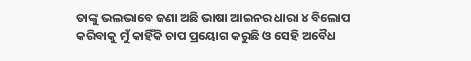ତାଙ୍କୁ ଭଲଭାବେ ଜଣା ଅଛି ଭାଷା ଆଇନର ଧାରା ୪ ବିଲୋପ କରିବାକୁ ମୁଁ କାହିଁକି ଚାପ ପ୍ରୟୋଗ କରୁଛି ଓ ସେହି ଅବୈଧ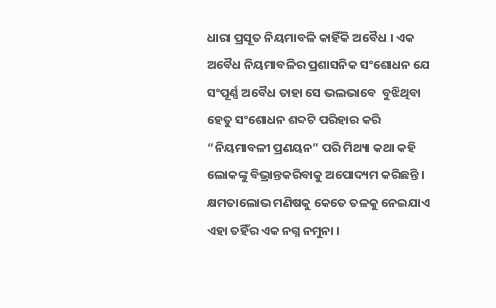ଧାରା ପ୍ରସୂତ ନିୟମାବଳି କାହିଁକି ଅବୈଧ । ଏକ ଅବୈଧ ନିୟମାବଳିର ପ୍ରଶାସନିକ ସଂଶୋଧନ ଯେ ସଂପୂର୍ଣ୍ଣ ଅବୈଧ ତାହା ସେ ଭଲଭାବେ  ବୁଝିଥିବା ହେତୁ ସଂଶୋଧନ ଶବ୍ଦଟି ପରିହାର କରି “ନିୟମାବଳୀ ପ୍ରଣୟନ” ପରି ମିଥ୍ୟା କଥା କହି ଲୋକଙ୍କୁ ବିଭ୍ରାନ୍ତକରିବାକୁ ଅପୋଦ୍ୟମ କରିଛନ୍ତି । କ୍ଷମତାଲୋଭ ମଣିଷକୁ କେତେ ତଳକୁ ନେଇଯାଏ ଏହା ତହିଁର ଏକ ନଗ୍ନ ନମୁନା ।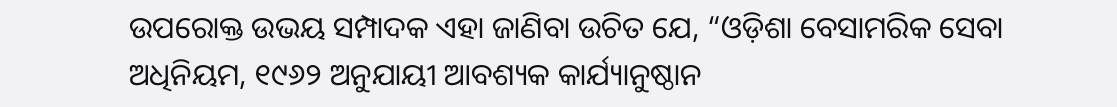ଉପରୋକ୍ତ ଉଭୟ ସମ୍ପାଦକ ଏହା ଜାଣିବା ଉଚିତ ଯେ, “ଓଡ଼ିଶା ବେସାମରିକ ସେବା ଅଧିନିୟମ, ୧୯୬୨ ଅନୁଯାୟୀ ଆବଶ୍ୟକ କାର୍ଯ୍ୟାନୁଷ୍ଠାନ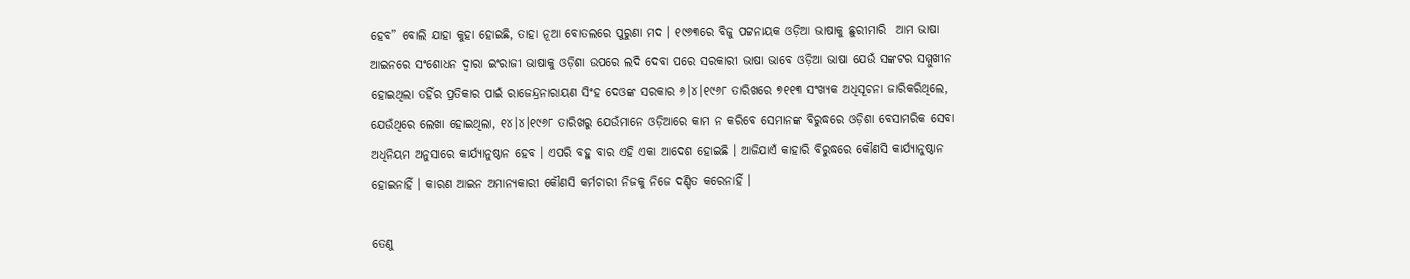ହେବ” ବୋଲି ଯାହା କୁହା ହୋଇଛି, ତାହା ନୂଆ ବୋତଲରେ ପୁରୁଣା ମଦ । ୧୯୬୩ରେ ବିଜୁ ପଟ୍ଟନାୟକ ଓଡ଼ିଆ ଭାଷାକୁ ଛୁରୀମାରି  ଆମ ଭାଷା ଆଇନରେ ସଂଶୋଧନ ଦ୍ଵାରା ଇଂରାଜୀ ଭାଷାକୁ ଓଡ଼ିଶା ଉପରେ ଲଦି ଦେବା ପରେ ସରକାରୀ ଭାଷା ଭାବେ ଓଡ଼ିଆ ଭାଷା ଯେଉଁ ସଙ୍କଟର ସମ୍ମୁଖୀନ ହୋଇଥିଲା ତହିଁର ପ୍ରତିକାର ପାଇଁ ରାଜେନ୍ଦ୍ରନାରାୟଣ ସିଂହ ଦେଓଙ୍କ ସରକାର ୬।୪।୧୯୬୮ ତାରିଖରେ ୭୧୧୩ ସଂଖ୍ୟକ ଅଧିସୂଚନା ଜାରିକରିଥିଲେ, ଯେଉଁଥିରେ ଲେଖା ହୋଇଥିଲା, ୧୪।୪।୧୯୬୮ ତାରିଖରୁ ଯେଉଁମାନେ ଓଡ଼ିଆରେ କାମ ନ କରିବେ ସେମାନଙ୍କ ବିରୁଦ୍ଧରେ ଓଡ଼ିଶା ବେସାମରିକ ସେବା ଅଧିନିୟମ ଅନୁସାରେ କାର୍ଯ୍ୟାନୁଷ୍ଠାନ ହେବ । ଏପରି ବହୁ ବାର ଏହି ଏକା ଆଦେଶ ହୋଇଛି । ଆଜିଯାଏଁ କାହାରି ବିରୁଦ୍ଧରେ କୌଣସି କାର୍ଯ୍ୟାନୁଷ୍ଠାନ ହୋଇନାହିଁ । କାରଣ ଆଇନ ଅମାନ୍ୟକାରୀ କୌଣସି କର୍ମଚାରୀ ନିଜକୁ ନିଜେ ଦଣ୍ଡିତ କରେନାହିଁ ।

ତେଣୁ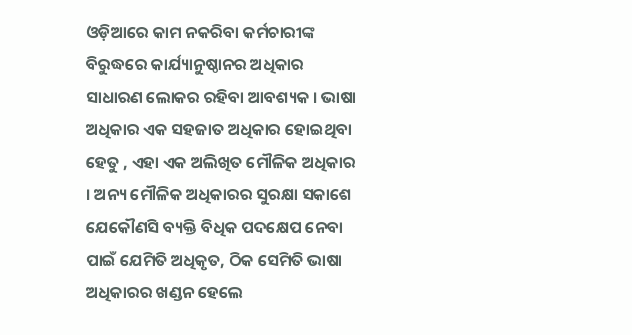ଓଡ଼ିଆରେ କାମ ନକରିବା କର୍ମଚାରୀଙ୍କ ବିରୁଦ୍ଧରେ କାର୍ଯ୍ୟାନୁଷ୍ଠାନର ଅଧିକାର ସାଧାରଣ ଲୋକର ରହିବା ଆବଶ୍ୟକ । ଭାଷା ଅଧିକାର ଏକ ସହଜାତ ଅଧିକାର ହୋଇଥିବା ହେତୁ , ଏହା ଏକ ଅଲିଖିତ ମୌଳିକ ଅଧିକାର । ଅନ୍ୟ ମୌଳିକ ଅଧିକାରର ସୁରକ୍ଷା ସକାଶେ ଯେକୌଣସି ବ୍ୟକ୍ତି ବିଧିକ ପଦକ୍ଷେପ ନେବା ପାଇଁ ଯେମିତି ଅଧିକୃତ, ଠିକ ସେମିତି ଭାଷା ଅଧିକାରର ଖଣ୍ଡନ ହେଲେ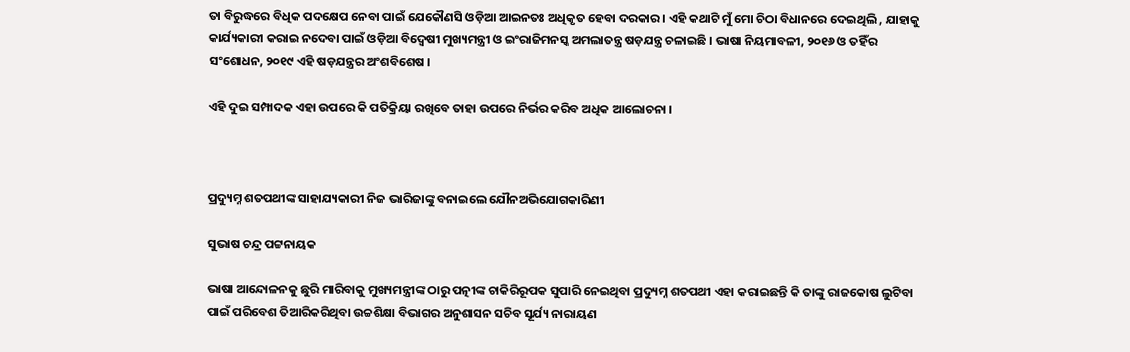ତା ବିରୁଦ୍ଧରେ ବିଧିକ ପଦକ୍ଷେପ ନେବା ପାଇଁ ଯେକୌଣସି ଓଡ଼ିଆ ଆଇନତଃ ଅଧିକୃତ ହେବା ଦରକାର । ଏହି କଥାଟି ମୁଁ ମୋ ଚିଠା ବିଧାନରେ ଦେଇଥିଲି , ଯାହାକୁ କାର୍ଯ୍ୟକାରୀ କରାଇ ନଦେବା ପାଇଁ ଓଡ଼ିଆ ବିଦ୍ଵେଷୀ ମୁଖ୍ୟମନ୍ତ୍ରୀ ଓ ଇଂରାଜିମନସ୍କ ଅମଲାତନ୍ତ୍ର ଷଡ଼ଯନ୍ତ୍ର ଚଳାଇଛି । ଭାଷା ନିୟମାବଳୀ, ୨୦୧୬ ଓ ତହିଁର ସଂଶୋଧନ, ୨୦୧୯ ଏହି ଷଡ଼ଯନ୍ତ୍ରର ଅଂଶବିଶେଷ ।

ଏହି ଦୁଇ ସମ୍ପାଦକ ଏହା ଉପରେ କି ପତିକ୍ରିୟା ରଖିବେ ତାହା ଉପରେ ନିର୍ଭର କରିବ ଅଧିକ ଆଲୋଚନା ।



ପ୍ରଦ୍ୟୁମ୍ନ ଶତପଥୀଙ୍କ ସାହାଯ୍ୟକାରୀ ନିଜ ଭାରିଜାଙ୍କୁ ବନାଇଲେ ଯୌନଅଭିଯୋଗକାରିଣୀ

ସୁଭାଷ ଚନ୍ଦ୍ର ପଟ୍ଟନାୟକ

ଭାଷା ଆନ୍ଦୋଳନକୁ ଛୁରି ମାରିବାକୁ ମୁଖ୍ୟମନ୍ତ୍ରୀଙ୍କ ଠାରୁ ପତ୍ନୀଙ୍କ ଚାକିରିରୂପକ ସୁପାରି ନେଇଥିବା ପ୍ରଦ୍ୟୁମ୍ନ ଶତପଥୀ ଏହା କରାଇଛନ୍ତି କି ତାଙ୍କୁ ରାଜକୋଷ ଲୁଟିବା ପାଇଁ ପରିବେଶ ତିଆରିକରିଥିବା ଉଚ୍ଚଶିକ୍ଷା ବିଭାଗର ଅନୁଶାସନ ସଚିବ ସୂର୍ଯ୍ୟ ନାରାୟଣ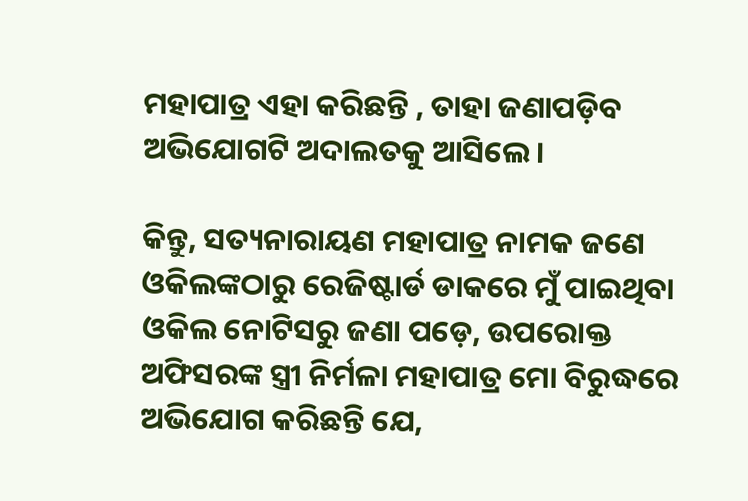ମହାପାତ୍ର ଏହା କରିଛନ୍ତି , ତାହା ଜଣାପଡ଼ିବ ଅଭିଯୋଗଟି ଅଦାଲତକୁ ଆସିଲେ ।

କିନ୍ତୁ, ସତ୍ୟନାରାୟଣ ମହାପାତ୍ର ନାମକ ଜଣେ ଓକିଲଙ୍କଠାରୁ ରେଜିଷ୍ଟାର୍ଡ ଡାକରେ ମୁଁ ପାଇଥିବା ଓକିଲ ନୋଟିସରୁ ଜଣା ପଡ଼େ, ଉପରୋକ୍ତ ଅଫିସରଙ୍କ ସ୍ତ୍ରୀ ନିର୍ମଳା ମହାପାତ୍ର ମୋ ବିରୁଦ୍ଧରେ ଅଭିଯୋଗ କରିଛନ୍ତି ଯେ,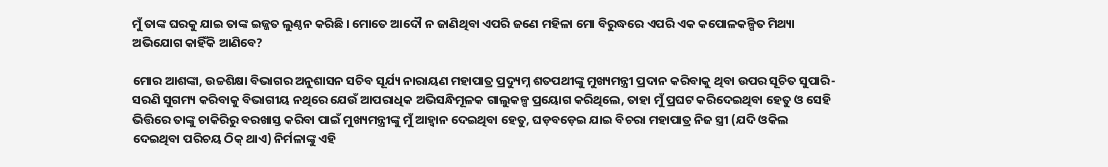ମୁଁ ତାଙ୍କ ଘରକୁ ଯାଇ ତାଙ୍କ ଇଜ୍ଜତ ଲୁଣ୍ଠନ କରିଛି । ମୋତେ ଆଦୌ ନ ଜାଣିଥିବା ଏପରି ଜଣେ ମହିଳା ମୋ ବିରୁଦ୍ଧରେ ଏପରି ଏକ କପୋଳକଳ୍ପିତ ମିଥ୍ୟା ଅଭିଯୋଗ କାହିଁକି ଆଣିବେ?

ମୋର ଆଶଙ୍କା, ଉଚ୍ଚଶିକ୍ଷା ବିଭାଗର ଅନୁଶାସନ ସଚିବ ସୂର୍ଯ୍ୟ ନାରାୟଣ ମହାପାତ୍ର ପ୍ରଦ୍ୟୁମ୍ନ ଶତପଥୀଙ୍କୁ ମୁଖ୍ୟମନ୍ତ୍ରୀ ପ୍ରଦାନ କରିବାକୁ ଥିବା ଉପର ସୂଚିତ ସୁପାରି-ସରଣି ସୁଗମ୍ୟ କରିବାକୁ ବିଭାଗୀୟ ନଥିରେ ଯେଉଁ ଆପରାଧିକ ଅଭିସନ୍ଧିମୂଳକ ଗାଲୁକଳ୍ପ ପ୍ରୟୋଗ କରିଥିଲେ, ତାହା ମୁଁ ପ୍ରଘଟ କରିଦେଇଥିବା ହେତୁ ଓ ସେହି ଭିତ୍ତିରେ ତାଙ୍କୁ ଚାକିରିରୁ ବରଖାସ୍ତ କରିବା ପାଇଁ ମୁଖ୍ୟମନ୍ତ୍ରୀଙ୍କୁ ମୁଁ ଆହ୍ଵାନ ଦେଇଥିବା ହେତୁ, ଘଡ଼ବଡ଼େଇ ଯାଇ ବିଚରା ମହାପାତ୍ର ନିଜ ସ୍ତ୍ରୀ (ଯଦି ଓକିଲ ଦେଇଥିବା ପରିଚୟ ଠିକ୍ ଥାଏ) ନିର୍ମଳାଙ୍କୁ ଏହି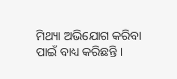ମିଥ୍ୟା ଅଭିଯୋଗ କରିବା ପାଇଁ ବାଧ୍ୟ କରିଛନ୍ତି ।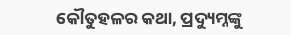କୌତୁହଳର କଥା, ପ୍ରଦ୍ୟୁମ୍ନଙ୍କୁ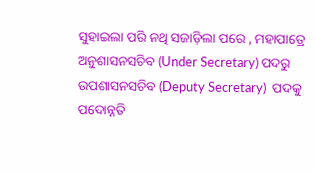ସୁହାଇଲା ପରି ନଥି ସଜାଡ଼ିଲା ପରେ , ମହାପାତ୍ରେ ଅନୁଶାସନସଚିବ (Under Secretary) ପଦରୁ ଉପଶାସନସଚିବ (Deputy Secretary)  ପଦକୁ ପଦୋନ୍ନତି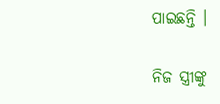ପାଇଛନ୍ତି ।

ନିଜ ସ୍ତ୍ରୀଙ୍କୁ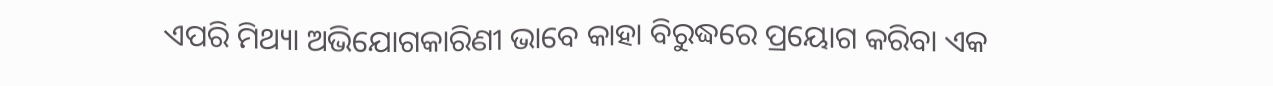ଏପରି ମିଥ୍ୟା ଅଭିଯୋଗକାରିଣୀ ଭାବେ କାହା ବିରୁଦ୍ଧରେ ପ୍ରୟୋଗ କରିବା ଏକ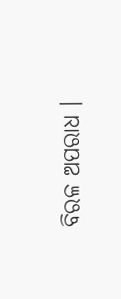ବିରଳ ଅପରାଧ ।